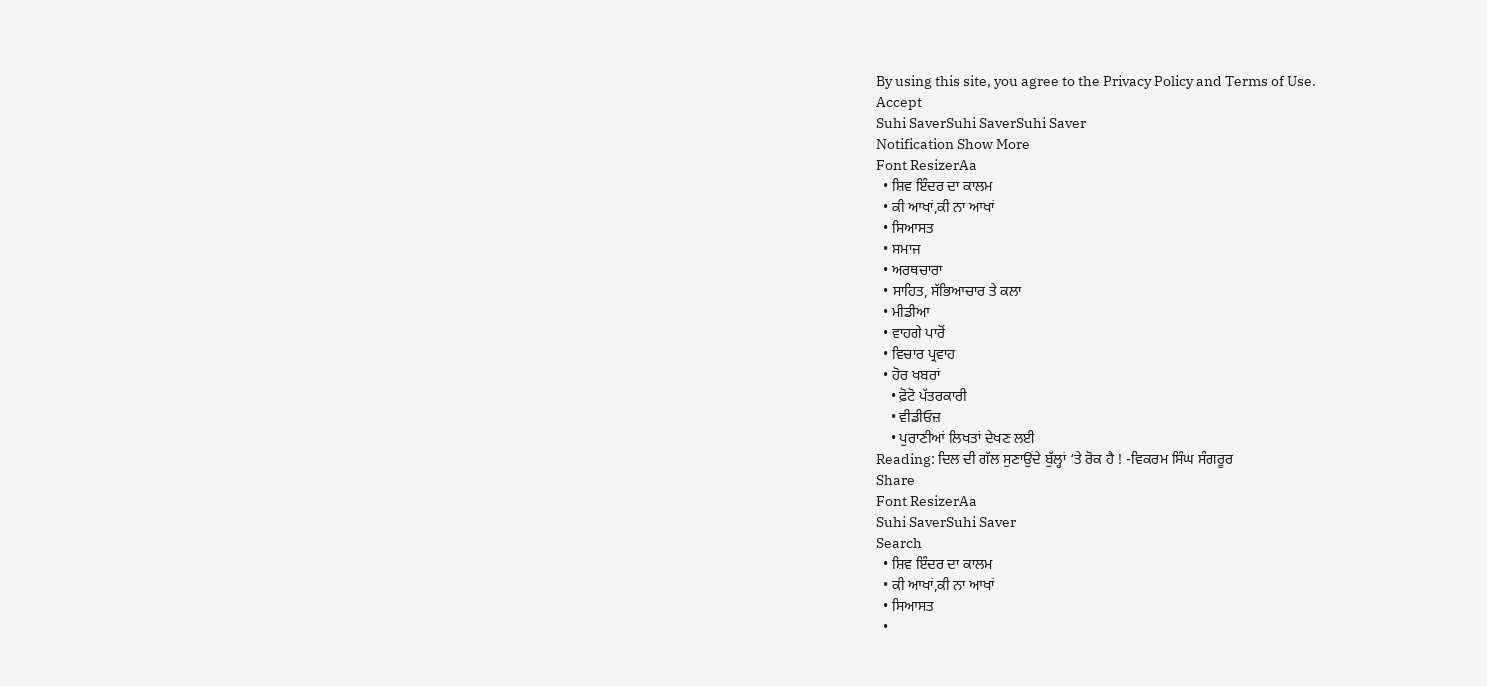By using this site, you agree to the Privacy Policy and Terms of Use.
Accept
Suhi SaverSuhi SaverSuhi Saver
Notification Show More
Font ResizerAa
  • ਸ਼ਿਵ ਇੰਦਰ ਦਾ ਕਾਲਮ
  • ਕੀ ਆਖਾਂ,ਕੀ ਨਾ ਆਖਾਂ
  • ਸਿਆਸਤ
  • ਸਮਾਜ
  • ਅਰਥਚਾਰਾ
  • ਸਾਹਿਤ, ਸੱਭਿਆਚਾਰ ਤੇ ਕਲਾ
  • ਮੀਡੀਆ
  • ਵਾਹਗੇ ਪਾਰੋਂ
  • ਵਿਚਾਰ ਪ੍ਰਵਾਹ
  • ਹੋਰ ਖਬਰਾਂ
    • ਫ਼ੋਟੋ ਪੱਤਰਕਾਰੀ
    • ਵੀਡੀਓਜ਼
    • ਪੁਰਾਣੀਆਂ ਲਿਖਤਾਂ ਦੇਖਣ ਲਈ
Reading: ਦਿਲ ਦੀ ਗੱਲ ਸੁਣਾਉਂਦੇ ਬੁੱਲ੍ਹਾਂ ‘ਤੇ ਰੋਕ ਹੈ ! -ਵਿਕਰਮ ਸਿੰਘ ਸੰਗਰੂਰ
Share
Font ResizerAa
Suhi SaverSuhi Saver
Search
  • ਸ਼ਿਵ ਇੰਦਰ ਦਾ ਕਾਲਮ
  • ਕੀ ਆਖਾਂ,ਕੀ ਨਾ ਆਖਾਂ
  • ਸਿਆਸਤ
  •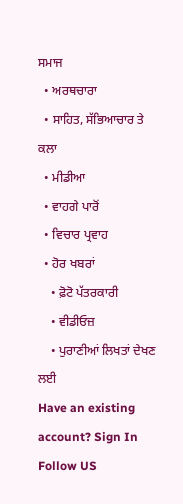ਸਮਾਜ
  • ਅਰਥਚਾਰਾ
  • ਸਾਹਿਤ, ਸੱਭਿਆਚਾਰ ਤੇ ਕਲਾ
  • ਮੀਡੀਆ
  • ਵਾਹਗੇ ਪਾਰੋਂ
  • ਵਿਚਾਰ ਪ੍ਰਵਾਹ
  • ਹੋਰ ਖਬਰਾਂ
    • ਫ਼ੋਟੋ ਪੱਤਰਕਾਰੀ
    • ਵੀਡੀਓਜ਼
    • ਪੁਰਾਣੀਆਂ ਲਿਖਤਾਂ ਦੇਖਣ ਲਈ
Have an existing account? Sign In
Follow US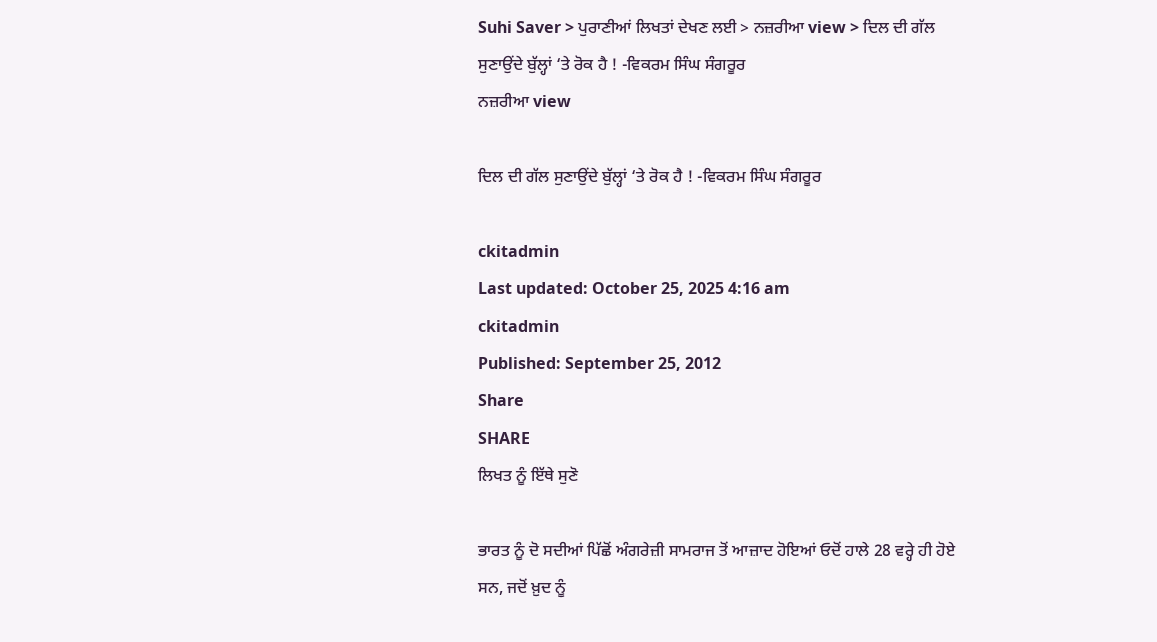Suhi Saver > ਪੁਰਾਣੀਆਂ ਲਿਖਤਾਂ ਦੇਖਣ ਲਈ > ਨਜ਼ਰੀਆ view > ਦਿਲ ਦੀ ਗੱਲ ਸੁਣਾਉਂਦੇ ਬੁੱਲ੍ਹਾਂ ‘ਤੇ ਰੋਕ ਹੈ ! -ਵਿਕਰਮ ਸਿੰਘ ਸੰਗਰੂਰ
ਨਜ਼ਰੀਆ view

ਦਿਲ ਦੀ ਗੱਲ ਸੁਣਾਉਂਦੇ ਬੁੱਲ੍ਹਾਂ ‘ਤੇ ਰੋਕ ਹੈ ! -ਵਿਕਰਮ ਸਿੰਘ ਸੰਗਰੂਰ

ckitadmin
Last updated: October 25, 2025 4:16 am
ckitadmin
Published: September 25, 2012
Share
SHARE
ਲਿਖਤ ਨੂੰ ਇੱਥੇ ਸੁਣੋ

ਭਾਰਤ ਨੂੰ ਦੋ ਸਦੀਆਂ ਪਿੱਛੋਂ ਅੰਗਰੇਜ਼ੀ ਸਾਮਰਾਜ ਤੋਂ ਆਜ਼ਾਦ ਹੋਇਆਂ ਓਦੋਂ ਹਾਲੇ 28 ਵਰ੍ਹੇ ਹੀ ਹੋਏ ਸਨ, ਜਦੋਂ ਖ਼ੁਦ ਨੂੰ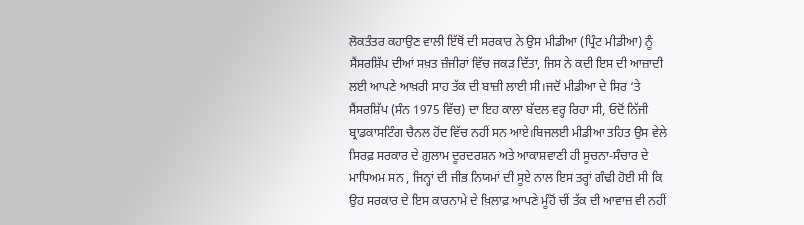ਲੋਕਤੰਤਰ ਕਹਾਉਣ ਵਾਲੀ ਇੱਥੋਂ ਦੀ ਸਰਕਾਰ ਨੇ ਉਸ ਮੀਡੀਆ (ਪ੍ਰਿੰਟ ਮੀਡੀਆ) ਨੂੰ  ਸੈਂਸਰਸ਼ਿੱਪ ਦੀਆਂ ਸਖ਼ਤ ਜ਼ੰਜੀਰਾਂ ਵਿੱਚ ਜਕੜ ਦਿੱਤਾ, ਜਿਸ ਨੇ ਕਦੀ ਇਸ ਦੀ ਆਜ਼ਾਦੀ ਲਈ ਆਪਣੇ ਆਖ਼ਰੀ ਸਾਹ ਤੱਕ ਦੀ ਬਾਜ਼ੀ ਲਾਈ ਸੀ।ਜਦੋਂ ਮੀਡੀਆ ਦੇ ਸਿਰ ‘ਤੇ ਸੈਂਸਰਸ਼ਿੱਪ (ਸੰਨ 1975 ਵਿੱਚ) ਦਾ ਇਹ ਕਾਲਾ ਬੱਦਲ ਵਰ੍ਹ ਰਿਹਾ ਸੀ, ਓਦੋਂ ਨਿੱਜੀ ਬ੍ਰਾਡਕਾਸਟਿੰਗ ਚੈਨਲ ਹੋਂਦ ਵਿੱਚ ਨਹੀਂ ਸਨ ਆਏ।ਬਿਜਲਈ ਮੀਡੀਆ ਤਹਿਤ ਉਸ ਵੇਲੇ ਸਿਰਫ਼ ਸਰਕਾਰ ਦੇ ਗ਼ੁਲਾਮ ਦੂਰਦਰਸ਼ਨ ਅਤੇ ਆਕਾਸ਼ਵਾਣੀ ਹੀ ਸੂਚਨਾ-ਸੰਚਾਰ ਦੇ ਮਾਧਿਅਮ ਸਨ , ਜਿਨ੍ਹਾਂ ਦੀ ਜੀਭ ਨਿਯਮਾਂ ਦੀ ਸੂਏ ਨਾਲ ਇਸ ਤਰ੍ਹਾਂ ਗੰਢੀ ਹੋਈ ਸੀ ਕਿ ਉਹ ਸਰਕਾਰ ਦੇ ਇਸ ਕਾਰਨਾਮੇ ਦੇ ਖ਼ਿਲਾਫ਼ ਆਪਣੇ ਮੂੰਹੋਂ ਚੀਂ ਤੱਕ ਦੀ ਆਵਾਜ਼ ਵੀ ਨਹੀਂ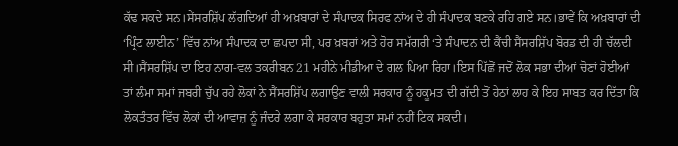ਕੱਢ ਸਕਦੇ ਸਨ।ਸੇਂਸਰਸ਼ਿੱਪ ਲੱਗਦਿਆਂ ਹੀ ਅਖ਼ਬਾਰਾਂ ਦੇ ਸੰਪਾਦਕ ਸਿਰਫ ਨਾਂਅ ਦੇ ਹੀ ਸੰਪਾਦਕ ਬਣਕੇ ਰਹਿ ਗਏ ਸਨ।ਭਾਵੇਂ ਕਿ ਅਖ਼ਬਾਰਾਂ ਦੀ ‘ਪ੍ਰਿੰਟ ਲਾਈਨ’ ਵਿੱਚ ਨਾਂਅ ਸੰਪਾਦਕ ਦਾ ਛਪਦਾ ਸੀ, ਪਰ ਖ਼ਬਰਾਂ ਅਤੇ ਹੋਰ ਸਮੱਗਰੀ ‘ਤੇ ਸੰਪਾਦਨ ਦੀ ਕੈਂਚੀ ਸੈਂਸਰਸ਼ਿੱਪ ਬੋਰਡ ਦੀ ਹੀ ਚੱਲਦੀ ਸੀ।ਸੈਂਸਰਸ਼ਿੱਪ ਦਾ ਇਹ ਨਾਗ-ਵਲ ਤਕਰੀਬਨ 21 ਮਹੀਨੇ ਮੀਡੀਆ ਦੇ ਗਲ ਪਿਆ ਰਿਹਾ।ਇਸ ਪਿੱਛੋਂ ਜਦੋਂ ਲੋਕ ਸਭਾ ਦੀਆਂ ਚੋਣਾਂ ਹੋਈਆਂ ਤਾਂ ਲੰਮਾ ਸਮਾਂ ਜਬਰੀ ਚੁੱਪ ਰਹੇ ਲੋਕਾਂ ਨੇ ਸੈਂਸਰਸ਼ਿੱਪ ਲਗਾਉਣ ਵਾਲੀ ਸਰਕਾਰ ਨੂੰ ਹਕੂਮਤ ਦੀ ਗੱਦੀ ਤੋਂ ਹੇਠਾਂ ਲਾਹ ਕੇ ਇਹ ਸਾਬਤ ਕਰ ਦਿੱਤਾ ਕਿ ਲੋਕਤੰਤਰ ਵਿੱਚ ਲੋਕਾਂ ਦੀ ਆਵਾਜ਼ ਨੂੰ ਜੰਦਰੇ ਲਗਾ ਕੇ ਸਰਕਾਰ ਬਹੁਤਾ ਸਮਾਂ ਨਹੀਂ ਟਿਕ ਸਕਦੀ।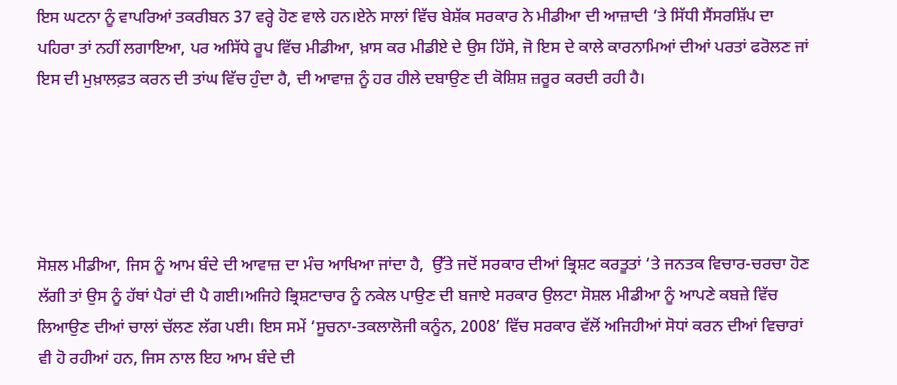ਇਸ ਘਟਨਾ ਨੂੰ ਵਾਪਰਿਆਂ ਤਕਰੀਬਨ 37 ਵਰ੍ਹੇ ਹੋਣ ਵਾਲੇ ਹਨ।ਏਨੇ ਸਾਲਾਂ ਵਿੱਚ ਬੇਸ਼ੱਕ ਸਰਕਾਰ ਨੇ ਮੀਡੀਆ ਦੀ ਆਜ਼ਾਦੀ ‘ਤੇ ਸਿੱਧੀ ਸੈਂਸਰਸ਼ਿੱਪ ਦਾ ਪਹਿਰਾ ਤਾਂ ਨਹੀਂ ਲਗਾਇਆ, ਪਰ ਅਸਿੱਧੇ ਰੂਪ ਵਿੱਚ ਮੀਡੀਆ, ਖ਼ਾਸ ਕਰ ਮੀਡੀਏ ਦੇ ਉਸ ਹਿੱਸੇ, ਜੋ ਇਸ ਦੇ ਕਾਲੇ ਕਾਰਨਾਮਿਆਂ ਦੀਆਂ ਪਰਤਾਂ ਫਰੋਲਣ ਜਾਂ ਇਸ ਦੀ ਮੁਖ਼ਾਲਫ਼ਤ ਕਰਨ ਦੀ ਤਾਂਘ ਵਿੱਚ ਹੁੰਦਾ ਹੈ, ਦੀ ਆਵਾਜ਼ ਨੂੰ ਹਰ ਹੀਲੇ ਦਬਾਉਣ ਦੀ ਕੋਸ਼ਿਸ਼ ਜ਼ਰੂਰ ਕਰਦੀ ਰਹੀ ਹੈ।





ਸੋਸ਼ਲ ਮੀਡੀਆ, ਜਿਸ ਨੂੰ ਆਮ ਬੰਦੇ ਦੀ ਆਵਾਜ਼ ਦਾ ਮੰਚ ਆਖਿਆ ਜਾਂਦਾ ਹੈ,  ਉੱਤੇ ਜਦੋਂ ਸਰਕਾਰ ਦੀਆਂ ਭ੍ਰਿਸ਼ਟ ਕਰਤੂਤਾਂ ‘ਤੇ ਜਨਤਕ ਵਿਚਾਰ-ਚਰਚਾ ਹੋਣ ਲੱਗੀ ਤਾਂ ਉਸ ਨੂੰ ਹੱਥਾਂ ਪੈਰਾਂ ਦੀ ਪੈ ਗਈ।ਅਜਿਹੇ ਭ੍ਰਿਸ਼ਟਾਚਾਰ ਨੂੰ ਨਕੇਲ ਪਾਉਣ ਦੀ ਬਜਾਏ ਸਰਕਾਰ ਉਲਟਾ ਸੋਸ਼ਲ ਮੀਡੀਆ ਨੂੰ ਆਪਣੇ ਕਬਜ਼ੇ ਵਿੱਚ ਲਿਆਉਣ ਦੀਆਂ ਚਾਲਾਂ ਚੱਲਣ ਲੱਗ ਪਈ। ਇਸ ਸਮੇਂ ‘ਸੂਚਨਾ-ਤਕਲਾਲੋਜੀ ਕਨੂੰਨ, 2008’ ਵਿੱਚ ਸਰਕਾਰ ਵੱਲੋਂ ਅਜਿਹੀਆਂ ਸੋਧਾਂ ਕਰਨ ਦੀਆਂ ਵਿਚਾਰਾਂ ਵੀ ਹੋ ਰਹੀਆਂ ਹਨ, ਜਿਸ ਨਾਲ ਇਹ ਆਮ ਬੰਦੇ ਦੀ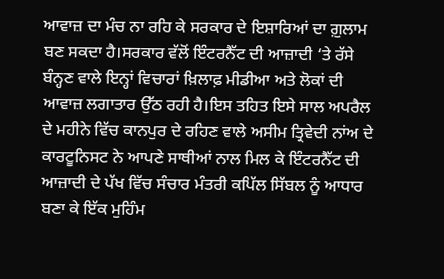ਆਵਾਜ਼ ਦਾ ਮੰਚ ਨਾ ਰਹਿ ਕੇ ਸਰਕਾਰ ਦੇ ਇਸ਼ਾਰਿਆਂ ਦਾ ਗ਼ੁਲਾਮ ਬਣ ਸਕਦਾ ਹੈ।ਸਰਕਾਰ ਵੱਲੋਂ ਇੰਟਰਨੈੱਟ ਦੀ ਆਜ਼ਾਦੀ ‘ਤੇ ਰੱਸੇ ਬੰਨ੍ਹਣ ਵਾਲੇ ਇਨ੍ਹਾਂ ਵਿਚਾਰਾਂ ਖ਼ਿਲਾਫ਼ ਮੀਡੀਆ ਅਤੇ ਲੋਕਾਂ ਦੀ ਆਵਾਜ਼ ਲਗਾਤਾਰ ਉੱਠ ਰਹੀ ਹੈ।ਇਸ ਤਹਿਤ ਇਸੇ ਸਾਲ ਅਪਰੈਲ ਦੇ ਮਹੀਨੇ ਵਿੱਚ ਕਾਨਪੁਰ ਦੇ ਰਹਿਣ ਵਾਲੇ ਅਸੀਮ ਤ੍ਰਿਵੇਦੀ ਨਾਂਅ ਦੇ ਕਾਰਟੂਨਿਸਟ ਨੇ ਆਪਣੇ ਸਾਥੀਆਂ ਨਾਲ ਮਿਲ ਕੇ ਇੰਟਰਨੈੱਟ ਦੀ ਆਜ਼ਾਦੀ ਦੇ ਪੱਖ ਵਿੱਚ ਸੰਚਾਰ ਮੰਤਰੀ ਕਪਿੱਲ ਸਿੱਬਲ ਨੂੰ ਆਧਾਰ ਬਣਾ ਕੇ ਇੱਕ ਮੁਹਿੰਮ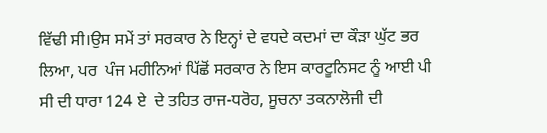ਵਿੱਢੀ ਸੀ।ਉਸ ਸਮੇਂ ਤਾਂ ਸਰਕਾਰ ਨੇ ਇਨ੍ਹਾਂ ਦੇ ਵਧਦੇ ਕਦਮਾਂ ਦਾ ਕੌੜਾ ਘੁੱਟ ਭਰ ਲਿਆ, ਪਰ  ਪੰਜ ਮਹੀਨਿਆਂ ਪਿੱਛੋਂ ਸਰਕਾਰ ਨੇ ਇਸ ਕਾਰਟੂਨਿਸਟ ਨੂੰ ਆਈ ਪੀ ਸੀ ਦੀ ਧਾਰਾ 124 ਏ  ਦੇ ਤਹਿਤ ਰਾਜ-ਧਰੋਹ, ਸੂਚਨਾ ਤਕਨਾਲੋਜੀ ਦੀ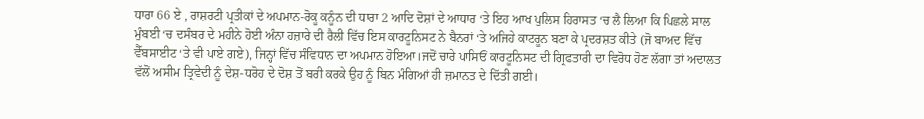ਧਾਰਾ 66 ਏ , ਰਾਸ਼ਰਟੀ ਪ੍ਰਤੀਕਾਂ ਦੇ ਅਪਮਾਨ-ਰੋਕੂ ਕਨੂੰਨ ਦੀ ਧਾਰਾ 2 ਆਦਿ ਦੋਸ਼ਾਂ ਦੇ ਆਧਾਰ ‘ਤੇ ਇਹ ਆਖ ਪੁਲਿਸ ਹਿਰਾਸਤ ‘ਚ ਲੈ ਲਿਆ ਕਿ ਪਿਛਲੇ ਸਾਲ ਮੁੰਬਈ ‘ਚ ਦਸੰਬਰ ਦੇ ਮਹੀਨੇ ਹੋਈ ਅੰਨਾ ਹਜ਼ਾਰੇ ਦੀ ਰੈਲੀ ਵਿੱਚ ਇਸ ਕਾਰਟੂਨਿਸਟ ਨੇ ਬੈਨਰਾਂ ‘ਤੇ ਅਜਿਹੇ ਕਾਟਰੂਨ ਬਣਾ ਕੇ ਪ੍ਰਦਰਸ਼ਤ ਕੀਤੇ (ਜੋ ਬਾਅਦ ਵਿੱਚ ਵੈੱਬਸਾਈਟ ‘ਤੇ ਵੀ ਪਾਏ ਗਏ), ਜਿਨ੍ਹਾਂ ਵਿੱਚ ਸੰਵਿਧਾਨ ਦਾ ਅਪਮਾਨ ਹੋਇਆ।ਜਦੋਂ ਚਾਰੇ ਪਾਸਿਓਂ ਕਾਰਟੂਨਿਸਟ ਦੀ ਗ੍ਰਿਫਤਾਰੀ ਦਾ ਵਿਰੋਧ ਹੋਣ ਲੱਗਾ ਤਾਂ ਅਦਾਲਤ ਵੱਲੋਂ ਅਸੀਮ ਤ੍ਰਿਵੇਦੀ ਨੂੰ ਦੇਸ਼-ਧਰੋਹ ਦੇ ਦੋਸ਼ ਤੋਂ ਬਰੀ ਕਰਕੇ ਉਹ ਨੂੰ ਬਿਨ ਮੰਗਿਆਂ ਹੀ ਜ਼ਮਾਨਤ ਦੇ ਦਿੱਤੀ ਗਈ।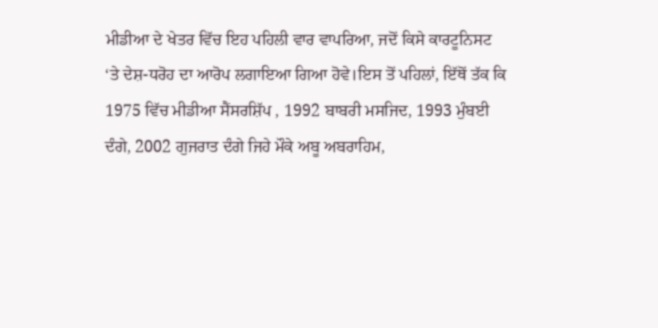ਮੀਡੀਆ ਦੇ ਖੇਤਰ ਵਿੱਚ ਇਹ ਪਹਿਲੀ ਵਾਰ ਵਾਪਰਿਆ, ਜਦੋਂ ਕਿਸੇ ਕਾਰਟੂਨਿਸਟ ‘ਤੇ ਦੇਸ਼-ਧਰੋਹ ਦਾ ਆਰੋਪ ਲਗਾਇਆ ਗਿਆ ਹੋਵੇ।ਇਸ ਤੋਂ ਪਹਿਲਾਂ, ਇੱਥੋਂ ਤੱਕ ਕਿ 1975 ਵਿੱਚ ਮੀਡੀਆ ਸੈਂਸਰਸ਼ਿੱਪ , 1992 ਬਾਬਰੀ ਮਸਜਿਦ, 1993 ਮੁੰਬਈ ਦੰਗੇ, 2002 ਗੁਜਰਾਤ ਦੰਗੇ ਜਿਹੇ ਮੌਕੇ ਅਬੂ ਅਬਰਾਹਿਮ,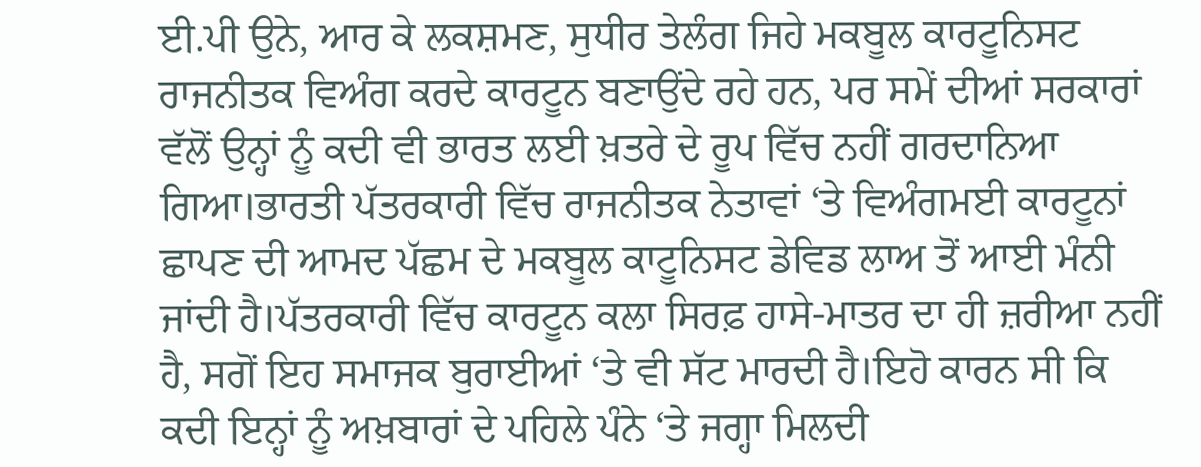ਈ.ਪੀ ਉਨੇ, ਆਰ ਕੇ ਲਕਸ਼ਮਣ, ਸੁਧੀਰ ਤੇਲੰਗ ਜਿਹੇ ਮਕਬੂਲ ਕਾਰਟੂਨਿਸਟ ਰਾਜਨੀਤਕ ਵਿਅੰਗ ਕਰਦੇ ਕਾਰਟੂਨ ਬਣਾਉਂਦੇ ਰਹੇ ਹਨ, ਪਰ ਸਮੇਂ ਦੀਆਂ ਸਰਕਾਰਾਂ ਵੱਲੋਂ ਉਨ੍ਹਾਂ ਨੂੰ ਕਦੀ ਵੀ ਭਾਰਤ ਲਈ ਖ਼ਤਰੇ ਦੇ ਰੂਪ ਵਿੱਚ ਨਹੀਂ ਗਰਦਾਨਿਆ ਗਿਆ।ਭਾਰਤੀ ਪੱਤਰਕਾਰੀ ਵਿੱਚ ਰਾਜਨੀਤਕ ਨੇਤਾਵਾਂ ‘ਤੇ ਵਿਅੰਗਮਈ ਕਾਰਟੂਨਾਂ ਛਾਪਣ ਦੀ ਆਮਦ ਪੱਛਮ ਦੇ ਮਕਬੂਲ ਕਾਟੂਨਿਸਟ ਡੇਵਿਡ ਲਾਅ ਤੋਂ ਆਈ ਮੰਨੀ ਜਾਂਦੀ ਹੈ।ਪੱਤਰਕਾਰੀ ਵਿੱਚ ਕਾਰਟੂਨ ਕਲਾ ਸਿਰਫ਼ ਹਾਸੇ-ਮਾਤਰ ਦਾ ਹੀ ਜ਼ਰੀਆ ਨਹੀਂ ਹੈ, ਸਗੋਂ ਇਹ ਸਮਾਜਕ ਬੁਰਾਈਆਂ ‘ਤੇ ਵੀ ਸੱਟ ਮਾਰਦੀ ਹੈ।ਇਹੋ ਕਾਰਨ ਸੀ ਕਿ ਕਦੀ ਇਨ੍ਹਾਂ ਨੂੰ ਅਖ਼ਬਾਰਾਂ ਦੇ ਪਹਿਲੇ ਪੰਨੇ ‘ਤੇ ਜਗ੍ਹਾ ਮਿਲਦੀ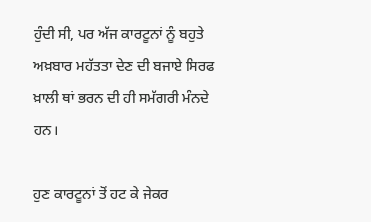ਹੁੰਦੀ ਸੀ, ਪਰ ਅੱਜ ਕਾਰਟੂਨਾਂ ਨੂੰ ਬਹੁਤੇ ਅਖ਼ਬਾਰ ਮਹੱਤਤਾ ਦੇਣ ਦੀ ਬਜਾਏ ਸਿਰਫ ਖ਼ਾਲੀ ਥਾਂ ਭਰਨ ਦੀ ਹੀ ਸਮੱਗਰੀ ਮੰਨਦੇ ਹਨ।

ਹੁਣ ਕਾਰਟੂਨਾਂ ਤੋਂ ਹਟ ਕੇ ਜੇਕਰ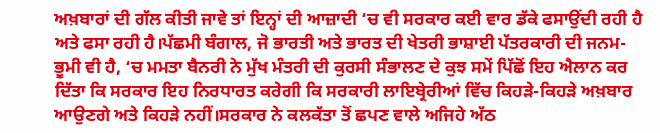ਅਖ਼ਬਾਰਾਂ ਦੀ ਗੱਲ ਕੀਤੀ ਜਾਵੇ ਤਾਂ ਇਨ੍ਹਾਂ ਦੀ ਆਜ਼ਾਦੀ ‘ਚ ਵੀ ਸਰਕਾਰ ਕਈ ਵਾਰ ਡੱਕੇ ਫਸਾਉਂਦੀ ਰਹੀ ਹੈ ਅਤੇ ਫਸਾ ਰਹੀ ਹੈ।ਪੱਛਮੀ ਬੰਗਾਲ, ਜੋ ਭਾਰਤੀ ਅਤੇ ਭਾਰਤ ਦੀ ਖੇਤਰੀ ਭਾਸ਼ਾਈ ਪੱਤਰਕਾਰੀ ਦੀ ਜਨਮ-ਭੂਮੀ ਵੀ ਹੈ, ‘ਚ ਮਮਤਾ ਬੈਨਰੀ ਨੇ ਮੁੱਖ ਮੰਤਰੀ ਦੀ ਕੁਰਸੀ ਸੰਭਾਲਣ ਦੇ ਕੁਝ ਸਮੇਂ ਪਿੱਛੋਂ ਇਹ ਐਲਾਨ ਕਰ ਦਿੱਤਾ ਕਿ ਸਰਕਾਰ ਇਹ ਨਿਰਧਾਰਤ ਕਰੇਗੀ ਕਿ ਸਰਕਾਰੀ ਲਾਇਬ੍ਰੇਰੀਆਂ ਵਿੱਚ ਕਿਹੜੇ-ਕਿਹੜੇ ਅਖ਼ਬਾਰ ਆਉਣਗੇ ਅਤੇ ਕਿਹੜੇ ਨਹੀਂ।ਸਰਕਾਰ ਨੇ ਕਲਕੱਤਾ ਤੋਂ ਛਪਣ ਵਾਲੇ ਅਜਿਹੇ ਅੱਠ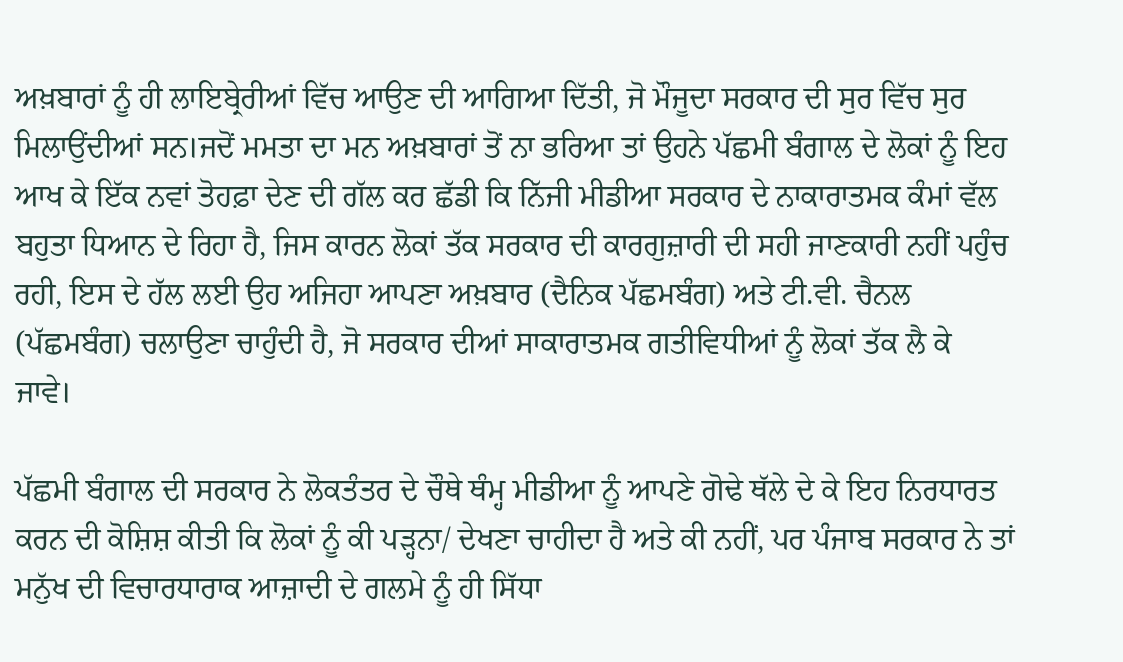ਅਖ਼ਬਾਰਾਂ ਨੂੰ ਹੀ ਲਾਇਬ੍ਰੇਰੀਆਂ ਵਿੱਚ ਆਉਣ ਦੀ ਆਗਿਆ ਦਿੱਤੀ, ਜੋ ਮੌਜੂਦਾ ਸਰਕਾਰ ਦੀ ਸੁਰ ਵਿੱਚ ਸੁਰ ਮਿਲਾਉਂਦੀਆਂ ਸਨ।ਜਦੋਂ ਮਮਤਾ ਦਾ ਮਨ ਅਖ਼ਬਾਰਾਂ ਤੋਂ ਨਾ ਭਰਿਆ ਤਾਂ ਉਹਨੇ ਪੱਛਮੀ ਬੰਗਾਲ ਦੇ ਲੋਕਾਂ ਨੂੰ ਇਹ ਆਖ ਕੇ ਇੱਕ ਨਵਾਂ ਤੋਹਫ਼ਾ ਦੇਣ ਦੀ ਗੱਲ ਕਰ ਛੱਡੀ ਕਿ ਨਿੱਜੀ ਮੀਡੀਆ ਸਰਕਾਰ ਦੇ ਨਾਕਾਰਾਤਮਕ ਕੰਮਾਂ ਵੱਲ ਬਹੁਤਾ ਧਿਆਨ ਦੇ ਰਿਹਾ ਹੈ, ਜਿਸ ਕਾਰਨ ਲੋਕਾਂ ਤੱਕ ਸਰਕਾਰ ਦੀ ਕਾਰਗੁਜ਼ਾਰੀ ਦੀ ਸਹੀ ਜਾਣਕਾਰੀ ਨਹੀਂ ਪਹੁੰਚ ਰਹੀ, ਇਸ ਦੇ ਹੱਲ ਲਈ ਉਹ ਅਜਿਹਾ ਆਪਣਾ ਅਖ਼ਬਾਰ (ਦੈਨਿਕ ਪੱਛਮਬੰਗ) ਅਤੇ ਟੀ.ਵੀ. ਚੈਨਲ (ਪੱਛਮਬੰਗ) ਚਲਾਉਣਾ ਚਾਹੁੰਦੀ ਹੈ, ਜੋ ਸਰਕਾਰ ਦੀਆਂ ਸਾਕਾਰਾਤਮਕ ਗਤੀਵਿਧੀਆਂ ਨੂੰ ਲੋਕਾਂ ਤੱਕ ਲੈ ਕੇ ਜਾਵੇ।

ਪੱਛਮੀ ਬੰਗਾਲ ਦੀ ਸਰਕਾਰ ਨੇ ਲੋਕਤੰਤਰ ਦੇ ਚੌਥੇ ਥੰਮ੍ਹ ਮੀਡੀਆ ਨੂੰ ਆਪਣੇ ਗੋਢੇ ਥੱਲੇ ਦੇ ਕੇ ਇਹ ਨਿਰਧਾਰਤ ਕਰਨ ਦੀ ਕੋਸ਼ਿਸ਼ ਕੀਤੀ ਕਿ ਲੋਕਾਂ ਨੂੰ ਕੀ ਪੜ੍ਹਨਾ/ ਦੇਖਣਾ ਚਾਹੀਦਾ ਹੈ ਅਤੇ ਕੀ ਨਹੀਂ, ਪਰ ਪੰਜਾਬ ਸਰਕਾਰ ਨੇ ਤਾਂ ਮਨੁੱਖ ਦੀ ਵਿਚਾਰਧਾਰਾਕ ਆਜ਼ਾਦੀ ਦੇ ਗਲਮੇ ਨੂੰ ਹੀ ਸਿੱਧਾ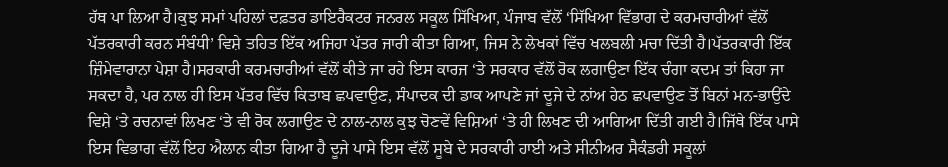ਹੱਥ ਪਾ ਲਿਆ ਹੈ।ਕੁਝ ਸਮਾਂ ਪਹਿਲਾਂ ਦਫ਼ਤਰ ਡਾਇਰੈਕਟਰ ਜਨਰਲ ਸਕੂਲ ਸਿੱਖਿਆ, ਪੰਜਾਬ ਵੱਲੋਂ ‘ਸਿੱਖਿਆ ਵਿੱਭਾਗ ਦੇ ਕਰਮਚਾਰੀਆਂ ਵੱਲੋਂ ਪੱਤਰਕਾਰੀ ਕਰਨ ਸੰਬੰਧੀ’ ਵਿਸ਼ੇ ਤਹਿਤ ਇੱਕ ਅਜਿਹਾ ਪੱਤਰ ਜਾਰੀ ਕੀਤਾ ਗਿਆ, ਜਿਸ ਨੇ ਲੇਖਕਾਂ ਵਿੱਚ ਖਲਬਲੀ ਮਚਾ ਦਿੱਤੀ ਹੈ।ਪੱਤਰਕਾਰੀ ਇੱਕ ਜ਼ਿੰਮੇਵਾਰਾਨਾ ਪੇਸ਼ਾ ਹੈ।ਸਰਕਾਰੀ ਕਰਮਚਾਰੀਆਂ ਵੱਲੋਂ ਕੀਤੇ ਜਾ ਰਹੇ ਇਸ ਕਾਰਜ ‘ਤੇ ਸਰਕਾਰ ਵੱਲੋਂ ਰੋਕ ਲਗਾਉਣਾ ਇੱਕ ਚੰਗਾ ਕਦਮ ਤਾਂ ਕਿਹਾ ਜਾ ਸਕਦਾ ਹੈ, ਪਰ ਨਾਲ ਹੀ ਇਸ ਪੱਤਰ ਵਿੱਚ ਕਿਤਾਬ ਛਪਵਾਉਣ, ਸੰਪਾਦਕ ਦੀ ਡਾਕ ਆਪਣੇ ਜਾਂ ਦੂਜੇ ਦੇ ਨਾਂਅ ਹੇਠ ਛਪਵਾਉਣ ਤੋਂ ਬਿਨਾਂ ਮਨ-ਭਾਉਂਦੇ ਵਿਸ਼ੇ ‘ਤੇ ਰਚਨਾਵਾਂ ਲਿਖਣ ‘ਤੇ ਵੀ ਰੋਕ ਲਗਾਉਣ ਦੇ ਨਾਲ-ਨਾਲ ਕੁਝ ਚੋਣਵੇਂ ਵਿਸ਼ਿਆਂ ‘ਤੇ ਹੀ ਲਿਖਣ ਦੀ ਆਗਿਆ ਦਿੱਤੀ ਗਈ ਹੈ।ਜਿੱਥੇ ਇੱਕ ਪਾਸੇ ਇਸ ਵਿਭਾਗ ਵੱਲੋਂ ਇਹ ਐਲਾਨ ਕੀਤਾ ਗਿਆ ਹੈ ਦੂਜੇ ਪਾਸੇ ਇਸ ਵੱਲੋਂ ਸੂਬੇ ਦੇ ਸਰਕਾਰੀ ਹਾਈ ਅਤੇ ਸੀਨੀਅਰ ਸੈਕੰਡਰੀ ਸਕੂਲਾਂ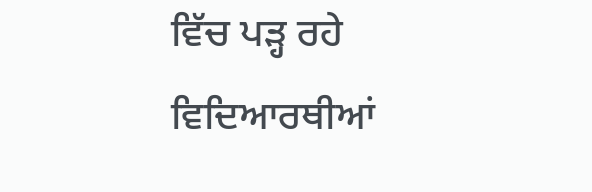ਵਿੱਚ ਪੜ੍ਹ ਰਹੇ ਵਿਦਿਆਰਥੀਆਂ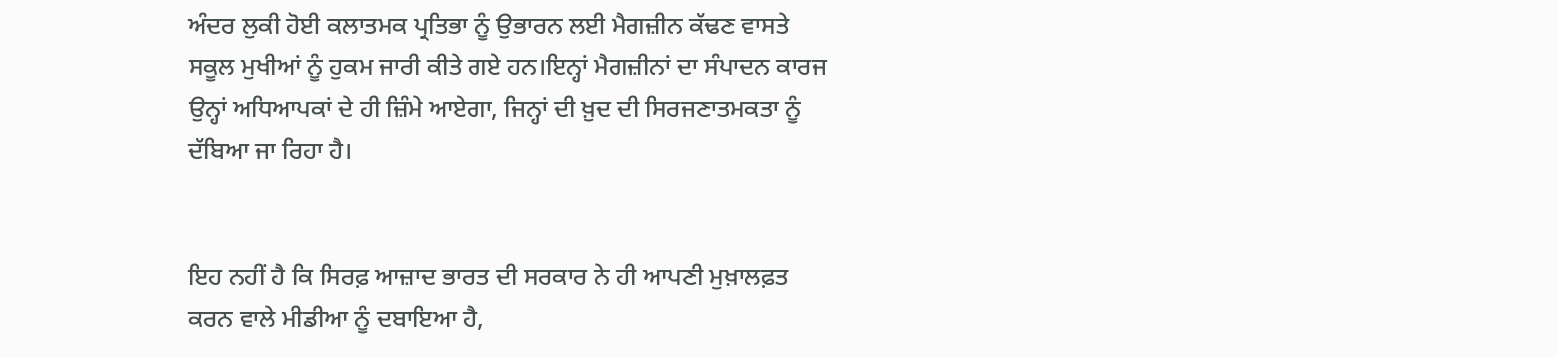ਅੰਦਰ ਲੁਕੀ ਹੋਈ ਕਲਾਤਮਕ ਪ੍ਰਤਿਭਾ ਨੂੰ ਉਭਾਰਨ ਲਈ ਮੈਗਜ਼ੀਨ ਕੱਢਣ ਵਾਸਤੇ ਸਕੂਲ ਮੁਖੀਆਂ ਨੂੰ ਹੁਕਮ ਜਾਰੀ ਕੀਤੇ ਗਏ ਹਨ।ਇਨ੍ਹਾਂ ਮੈਗਜ਼ੀਨਾਂ ਦਾ ਸੰਪਾਦਨ ਕਾਰਜ ਉਨ੍ਹਾਂ ਅਧਿਆਪਕਾਂ ਦੇ ਹੀ ਜ਼ਿੰਮੇ ਆਏਗਾ, ਜਿਨ੍ਹਾਂ ਦੀ ਖ਼ੁਦ ਦੀ ਸਿਰਜਣਾਤਮਕਤਾ ਨੂੰ ਦੱਬਿਆ ਜਾ ਰਿਹਾ ਹੈ।


ਇਹ ਨਹੀਂ ਹੈ ਕਿ ਸਿਰਫ਼ ਆਜ਼ਾਦ ਭਾਰਤ ਦੀ ਸਰਕਾਰ ਨੇ ਹੀ ਆਪਣੀ ਮੁਖ਼ਾਲਫ਼ਤ ਕਰਨ ਵਾਲੇ ਮੀਡੀਆ ਨੂੰ ਦਬਾਇਆ ਹੈ,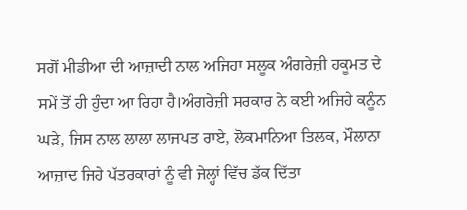ਸਗੋਂ ਮੀਡੀਆ ਦੀ ਆਜ਼ਾਦੀ ਨਾਲ ਅਜਿਹਾ ਸਲੂਕ ਅੰਗਰੇਜ਼ੀ ਹਕੂਮਤ ਦੇ ਸਮੇਂ ਤੋਂ ਹੀ ਹੁੰਦਾ ਆ ਰਿਹਾ ਹੈ।ਅੰਗਰੇਜ਼ੀ ਸਰਕਾਰ ਨੇ ਕਈ ਅਜਿਹੇ ਕਨੂੰਨ ਘੜੇ, ਜਿਸ ਨਾਲ ਲਾਲਾ ਲਾਜਪਤ ਰਾਏ, ਲੋਕਮਾਨਿਆ ਤਿਲਕ, ਮੌਲਾਨਾ ਆਜ਼ਾਦ ਜਿਹੇ ਪੱਤਰਕਾਰਾਂ ਨੂੰ ਵੀ ਜੇਲ੍ਹਾਂ ਵਿੱਚ ਡੱਕ ਦਿੱਤਾ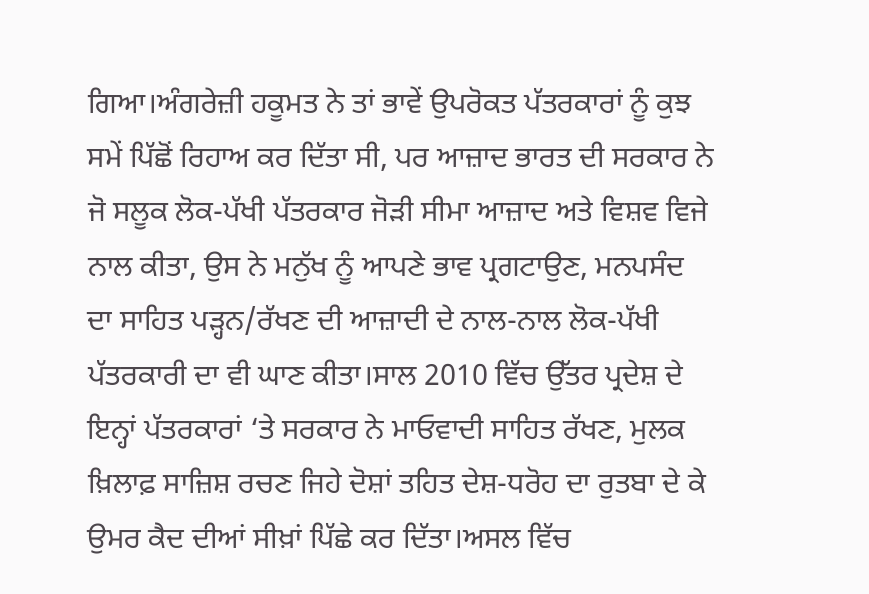ਗਿਆ।ਅੰਗਰੇਜ਼ੀ ਹਕੂਮਤ ਨੇ ਤਾਂ ਭਾਵੇਂ ਉਪਰੋਕਤ ਪੱਤਰਕਾਰਾਂ ਨੂੰ ਕੁਝ ਸਮੇਂ ਪਿੱਛੋਂ ਰਿਹਾਅ ਕਰ ਦਿੱਤਾ ਸੀ, ਪਰ ਆਜ਼ਾਦ ਭਾਰਤ ਦੀ ਸਰਕਾਰ ਨੇ ਜੋ ਸਲੂਕ ਲੋਕ-ਪੱਖੀ ਪੱਤਰਕਾਰ ਜੋੜੀ ਸੀਮਾ ਆਜ਼ਾਦ ਅਤੇ ਵਿਸ਼ਵ ਵਿਜੇ ਨਾਲ ਕੀਤਾ, ਉਸ ਨੇ ਮਨੁੱਖ ਨੂੰ ਆਪਣੇ ਭਾਵ ਪ੍ਰਗਟਾਉਣ, ਮਨਪਸੰਦ ਦਾ ਸਾਹਿਤ ਪੜ੍ਹਨ/ਰੱਖਣ ਦੀ ਆਜ਼ਾਦੀ ਦੇ ਨਾਲ-ਨਾਲ ਲੋਕ-ਪੱਖੀ ਪੱਤਰਕਾਰੀ ਦਾ ਵੀ ਘਾਣ ਕੀਤਾ।ਸਾਲ 2010 ਵਿੱਚ ਉੱਤਰ ਪ੍ਰਦੇਸ਼ ਦੇ ਇਨ੍ਹਾਂ ਪੱਤਰਕਾਰਾਂ ‘ਤੇ ਸਰਕਾਰ ਨੇ ਮਾਓਵਾਦੀ ਸਾਹਿਤ ਰੱਖਣ, ਮੁਲਕ ਖ਼ਿਲਾਫ਼ ਸਾਜ਼ਿਸ਼ ਰਚਣ ਜਿਹੇ ਦੋਸ਼ਾਂ ਤਹਿਤ ਦੇਸ਼-ਧਰੋਹ ਦਾ ਰੁਤਬਾ ਦੇ ਕੇ ਉਮਰ ਕੈਦ ਦੀਆਂ ਸੀਖ਼ਾਂ ਪਿੱਛੇ ਕਰ ਦਿੱਤਾ।ਅਸਲ ਵਿੱਚ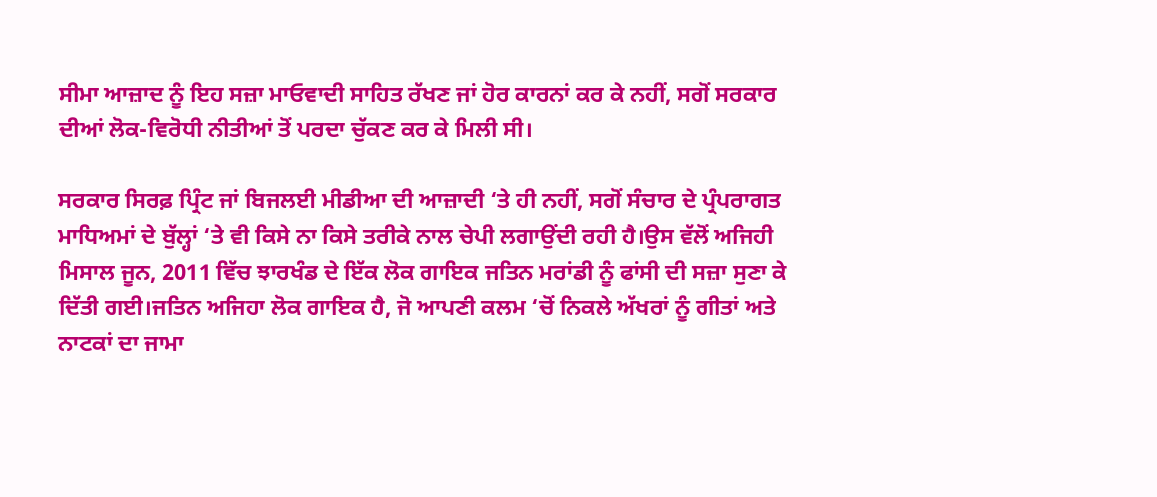ਸੀਮਾ ਆਜ਼ਾਦ ਨੂੰ ਇਹ ਸਜ਼ਾ ਮਾਓਵਾਦੀ ਸਾਹਿਤ ਰੱਖਣ ਜਾਂ ਹੋਰ ਕਾਰਨਾਂ ਕਰ ਕੇ ਨਹੀਂ, ਸਗੋਂ ਸਰਕਾਰ ਦੀਆਂ ਲੋਕ-ਵਿਰੋਧੀ ਨੀਤੀਆਂ ਤੋਂ ਪਰਦਾ ਚੁੱਕਣ ਕਰ ਕੇ ਮਿਲੀ ਸੀ।

ਸਰਕਾਰ ਸਿਰਫ਼ ਪ੍ਰਿੰਟ ਜਾਂ ਬਿਜਲਈ ਮੀਡੀਆ ਦੀ ਆਜ਼ਾਦੀ ‘ਤੇ ਹੀ ਨਹੀਂ, ਸਗੋਂ ਸੰਚਾਰ ਦੇ ਪ੍ਰੰਪਰਾਗਤ ਮਾਧਿਅਮਾਂ ਦੇ ਬੁੱਲ੍ਹਾਂ ‘ਤੇ ਵੀ ਕਿਸੇ ਨਾ ਕਿਸੇ ਤਰੀਕੇ ਨਾਲ ਚੇਪੀ ਲਗਾਉਂਦੀ ਰਹੀ ਹੈ।ਉਸ ਵੱਲੋਂ ਅਜਿਹੀ ਮਿਸਾਲ ਜੂਨ, 2011 ਵਿੱਚ ਝਾਰਖੰਡ ਦੇ ਇੱਕ ਲੋਕ ਗਾਇਕ ਜਤਿਨ ਮਰਾਂਡੀ ਨੂੰ ਫਾਂਸੀ ਦੀ ਸਜ਼ਾ ਸੁਣਾ ਕੇ ਦਿੱਤੀ ਗਈ।ਜਤਿਨ ਅਜਿਹਾ ਲੋਕ ਗਾਇਕ ਹੈ, ਜੋ ਆਪਣੀ ਕਲਮ ‘ਚੋਂ ਨਿਕਲੇ ਅੱਖਰਾਂ ਨੂੰ ਗੀਤਾਂ ਅਤੇ ਨਾਟਕਾਂ ਦਾ ਜਾਮਾ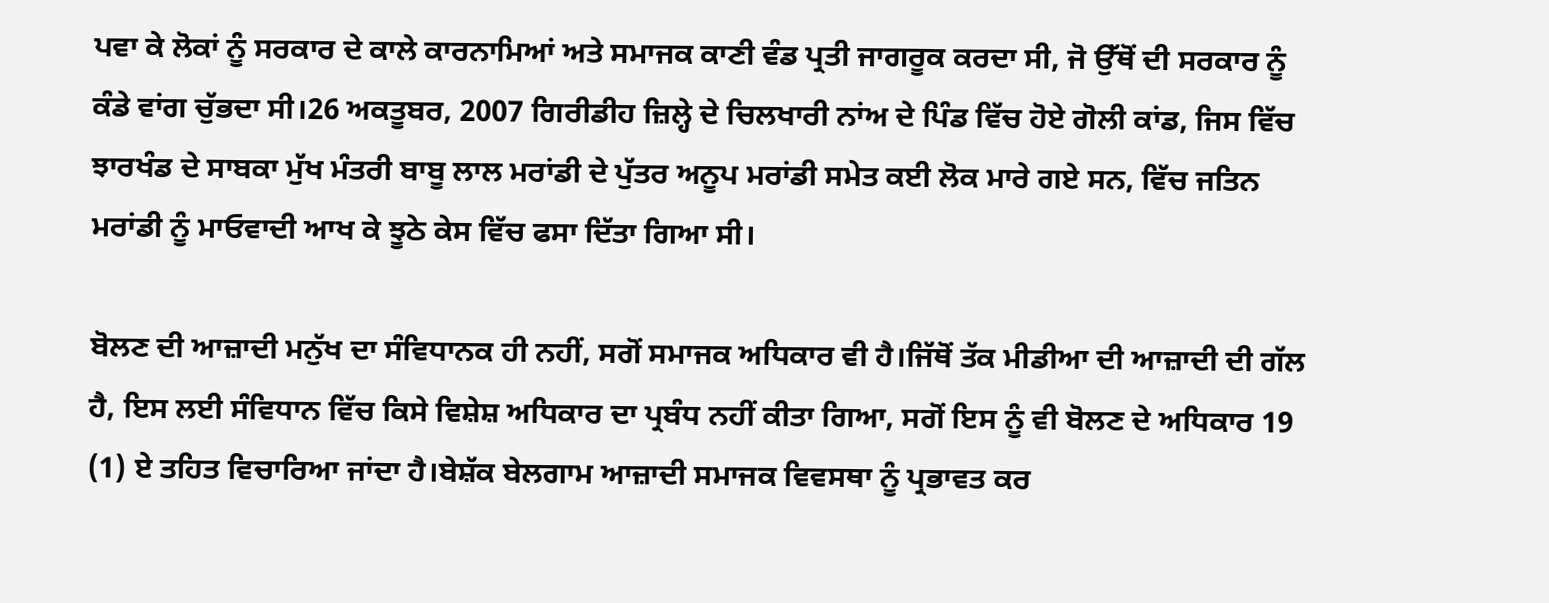ਪਵਾ ਕੇ ਲੋਕਾਂ ਨੂੰ ਸਰਕਾਰ ਦੇ ਕਾਲੇ ਕਾਰਨਾਮਿਆਂ ਅਤੇ ਸਮਾਜਕ ਕਾਣੀ ਵੰਡ ਪ੍ਰਤੀ ਜਾਗਰੂਕ ਕਰਦਾ ਸੀ, ਜੋ ਉੱਥੋਂ ਦੀ ਸਰਕਾਰ ਨੂੰ ਕੰਡੇ ਵਾਂਗ ਚੁੱਭਦਾ ਸੀ।26 ਅਕਤੂਬਰ, 2007 ਗਿਰੀਡੀਹ ਜ਼ਿਲ੍ਹੇ ਦੇ ਚਿਲਖਾਰੀ ਨਾਂਅ ਦੇ ਪਿੰਡ ਵਿੱਚ ਹੋਏ ਗੋਲੀ ਕਾਂਡ, ਜਿਸ ਵਿੱਚ ਝਾਰਖੰਡ ਦੇ ਸਾਬਕਾ ਮੁੱਖ ਮੰਤਰੀ ਬਾਬੂ ਲਾਲ ਮਰਾਂਡੀ ਦੇ ਪੁੱਤਰ ਅਨੂਪ ਮਰਾਂਡੀ ਸਮੇਤ ਕਈ ਲੋਕ ਮਾਰੇ ਗਏ ਸਨ, ਵਿੱਚ ਜਤਿਨ ਮਰਾਂਡੀ ਨੂੰ ਮਾਓਵਾਦੀ ਆਖ ਕੇ ਝੂਠੇ ਕੇਸ ਵਿੱਚ ਫਸਾ ਦਿੱਤਾ ਗਿਆ ਸੀ।

ਬੋਲਣ ਦੀ ਆਜ਼ਾਦੀ ਮਨੁੱਖ ਦਾ ਸੰਵਿਧਾਨਕ ਹੀ ਨਹੀਂ, ਸਗੋਂ ਸਮਾਜਕ ਅਧਿਕਾਰ ਵੀ ਹੈ।ਜਿੱਥੋਂ ਤੱਕ ਮੀਡੀਆ ਦੀ ਆਜ਼ਾਦੀ ਦੀ ਗੱਲ ਹੈ, ਇਸ ਲਈ ਸੰਵਿਧਾਨ ਵਿੱਚ ਕਿਸੇ ਵਿਸ਼ੇਸ਼ ਅਧਿਕਾਰ ਦਾ ਪ੍ਰਬੰਧ ਨਹੀਂ ਕੀਤਾ ਗਿਆ, ਸਗੋਂ ਇਸ ਨੂੰ ਵੀ ਬੋਲਣ ਦੇ ਅਧਿਕਾਰ 19 (1) ਏ ਤਹਿਤ ਵਿਚਾਰਿਆ ਜਾਂਦਾ ਹੈ।ਬੇਸ਼ੱਕ ਬੇਲਗਾਮ ਆਜ਼ਾਦੀ ਸਮਾਜਕ ਵਿਵਸਥਾ ਨੂੰ ਪ੍ਰਭਾਵਤ ਕਰ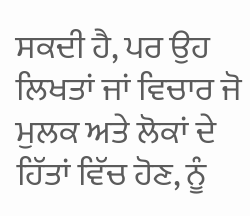ਸਕਦੀ ਹੈ, ਪਰ ਉਹ ਲਿਖਤਾਂ ਜਾਂ ਵਿਚਾਰ ਜੋ ਮੁਲਕ ਅਤੇ ਲੋਕਾਂ ਦੇ ਹਿੱਤਾਂ ਵਿੱਚ ਹੋਣ, ਨੂੰ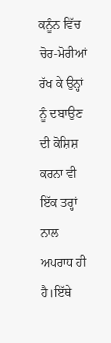ਕਨੂੰਨ ਵਿੱਚ ਚੋਰ-ਮੋਰੀਆਂ ਰੱਖ ਕੇ ਉਨ੍ਹਾਂ ਨੂੰ ਦਬਾਉਣ ਦੀ ਕੋਸ਼ਿਸ਼ ਕਰਨਾ ਵੀ ਇੱਕ ਤਰ੍ਹਾਂ ਨਾਲ ਅਪਰਾਧ ਹੀ ਹੈ।ਇੱਥੇ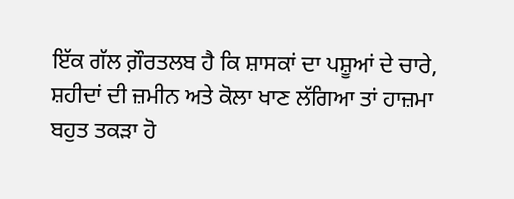ਇੱਕ ਗੱਲ ਗ਼ੌਰਤਲਬ ਹੈ ਕਿ ਸ਼ਾਸਕਾਂ ਦਾ ਪਸ਼ੂਆਂ ਦੇ ਚਾਰੇ, ਸ਼ਹੀਦਾਂ ਦੀ ਜ਼ਮੀਨ ਅਤੇ ਕੋਲਾ ਖਾਣ ਲੱਗਿਆ ਤਾਂ ਹਾਜ਼ਮਾ ਬਹੁਤ ਤਕੜਾ ਹੋ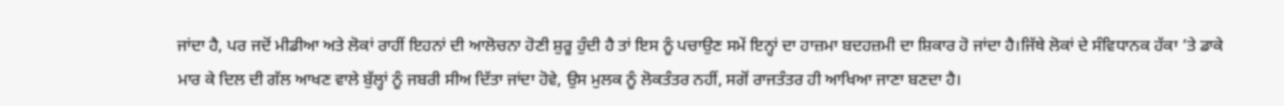ਜਾਂਦਾ ਹੈ, ਪਰ ਜਦੋਂ ਮੀਡੀਆ ਅਤੇ ਲੋਕਾਂ ਰਾਹੀਂ ਇਹਨਾਂ ਦੀ ਆਲੋਚਨਾ ਹੋਣੀ ਸ਼ੁਰੂ ਹੁੰਦੀ ਹੈ ਤਾਂ ਇਸ ਨੂੰ ਪਚਾਉਣ ਸਮੇਂ ਇਨ੍ਹਾਂ ਦਾ ਹਾਜ਼ਮਾ ਬਦਹਜ਼ਮੀ ਦਾ ਸ਼ਿਕਾਰ ਹੋ ਜਾਂਦਾ ਹੈ।ਜਿੱਥੇ ਲੋਕਾਂ ਦੇ ਸੰਵਿਧਾਨਕ ਹੱਕਾ ‘ਤੇ ਡਾਕੇ ਮਾਰ ਕੇ ਦਿਲ ਦੀ ਗੱਲ ਆਖਣ ਵਾਲੇ ਬੁੱਲ੍ਹਾਂ ਨੂੰ ਜਬਰੀ ਸੀਅ ਦਿੱਤਾ ਜਾਂਦਾ ਹੋਵੇ, ਉਸ ਮੁਲਕ ਨੂੰ ਲੋਕਤੰਤਰ ਨਹੀਂ, ਸਗੋਂ ਰਾਜਤੰਤਰ ਹੀ ਆਖਿਆ ਜਾਣਾ ਬਣਦਾ ਹੈ।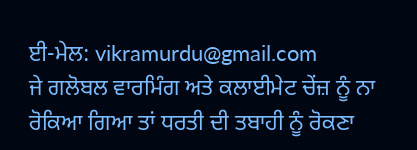ਈ-ਮੇਲ: vikramurdu@gmail.com
ਜੇ ਗਲੋਬਲ ਵਾਰਮਿੰਗ ਅਤੇ ਕਲਾਈਮੇਟ ਚੇਂਜ਼ ਨੂੰ ਨਾ ਰੋਕਿਆ ਗਿਆ ਤਾਂ ਧਰਤੀ ਦੀ ਤਬਾਹੀ ਨੂੰ ਰੋਕਣਾ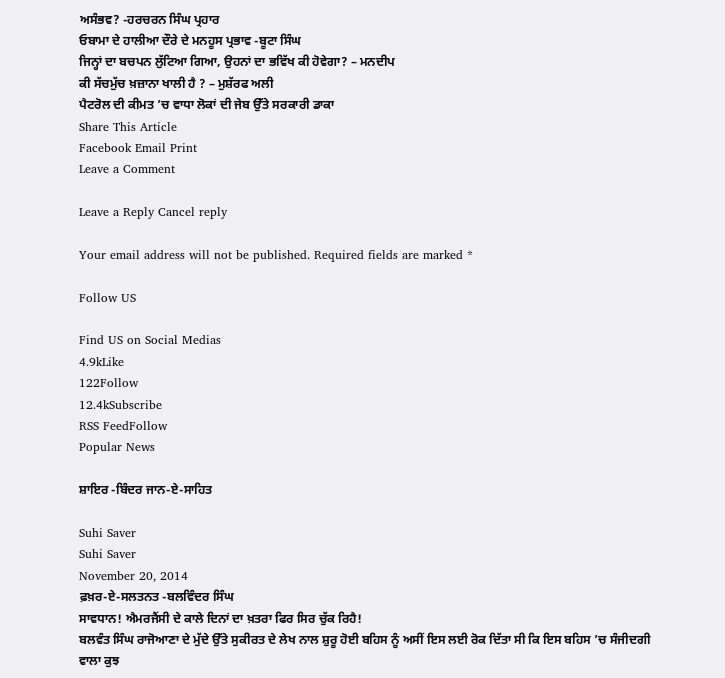ਅਸੰਭਵ? -ਹਰਚਰਨ ਸਿੰਘ ਪ੍ਰਹਾਰ
ਓਬਾਮਾ ਦੇ ਹਾਲੀਆ ਦੌਰੇ ਦੇ ਮਨਹੂਸ ਪ੍ਰਭਾਵ -ਬੂਟਾ ਸਿੰਘ
ਜਿਨ੍ਹਾਂ ਦਾ ਬਚਪਨ ਲੁੱਟਿਆ ਗਿਆ, ਉਹਨਾਂ ਦਾ ਭਵਿੱਖ ਕੀ ਹੋਵੇਗਾ? – ਮਨਦੀਪ
ਕੀ ਸੱਚਮੁੱਚ ਖ਼ਜ਼ਾਨਾ ਖਾਲੀ ਹੈ ? – ਮੁਸ਼ੱਰਫ ਅਲੀ
ਪੈਟਰੋਲ ਦੀ ਕੀਮਤ ’ਚ ਵਾਧਾ ਲੋਕਾਂ ਦੀ ਜੇਬ ਉੱਤੇ ਸਰਕਾਰੀ ਡਾਕਾ
Share This Article
Facebook Email Print
Leave a Comment

Leave a Reply Cancel reply

Your email address will not be published. Required fields are marked *

Follow US

Find US on Social Medias
4.9kLike
122Follow
12.4kSubscribe
RSS FeedFollow
Popular News

ਸ਼ਾਇਰ -ਬਿੰਦਰ ਜਾਨ-ਏ-ਸਾਹਿਤ

Suhi Saver
Suhi Saver
November 20, 2014
ਫ਼ਖ਼ਰ-ਏ-ਸਲਤਨਤ -ਬਲਵਿੰਦਰ ਸਿੰਘ
ਸਾਵਧਾਨ! ਐਮਰਜੈਂਸੀ ਦੇ ਕਾਲੇ ਦਿਨਾਂ ਦਾ ਖ਼ਤਰਾ ਫਿਰ ਸਿਰ ਚੁੱਕ ਰਿਹੈ!
ਬਲਵੰਤ ਸਿੰਘ ਰਾਜੋਆਣਾ ਦੇ ਮੁੱਦੇ ਉੱਤੇ ਸੁਕੀਰਤ ਦੇ ਲੇਖ ਨਾਲ ਸ਼ੁਰੂ ਹੋਈ ਬਹਿਸ ਨੂੰ ਅਸੀਂ ਇਸ ਲਈ ਰੋਕ ਦਿੱਤਾ ਸੀ ਕਿ ਇਸ ਬਹਿਸ ’ਚ ਸੰਜੀਦਗੀ ਵਾਲਾ ਕੁਝ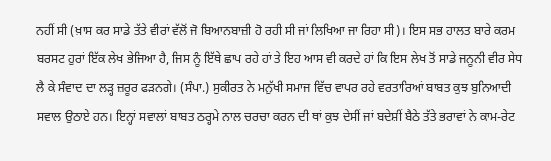ਨਹੀਂ ਸੀ (ਖ਼ਾਸ ਕਰ ਸਾਡੇ ਤੱਤੇ ਵੀਰਾਂ ਵੱਲੋਂ ਜੋ ਬਿਆਨਬਾਜ਼ੀ ਹੋ ਰਹੀ ਸੀ ਜਾਂ ਲਿਖਿਆ ਜਾ ਰਿਹਾ ਸੀ)। ਇਸ ਸਭ ਹਾਲਤ ਬਾਰੇ ਕਰਮ ਬਰਸਟ ਹੁਰਾਂ ਇੱਕ ਲੇਖ ਭੇਜਿਆ ਹੈ, ਜਿਸ ਨੂੰ ਇੱਥੇ ਛਾਪ ਰਹੇ ਹਾਂ ਤੇ ਇਹ ਆਸ ਵੀ ਕਰਦੇ ਹਾਂ ਕਿ ਇਸ ਲੇਖ ਤੋਂ ਸਾਡੇ ਜਨੂਨੀ ਵੀਰ ਸੇਧ ਲੈ ਕੇ ਸੰਵਾਦ ਦਾ ਲੜ੍ਹ ਜ਼ਰੂਰ ਫੜਨਗੇ। (ਸੰਪਾ.) ਸੁਕੀਰਤ ਨੇ ਮਨੁੱਖੀ ਸਮਾਜ ਵਿੱਚ ਵਾਪਰ ਰਹੇ ਵਰਤਾਰਿਆਂ ਬਾਬਤ ਕੁਝ ਬੁਨਿਆਦੀ ਸਵਾਲ ਉਠਾਏ ਹਨ। ਇਨ੍ਹਾਂ ਸਵਾਲਾਂ ਬਾਬਤ ਠਰ੍ਹਮੇ ਨਾਲ ਚਰਚਾ ਕਰਨ ਦੀ ਥਾਂ ਕੁਝ ਦੇਸੀਂ ਜਾਂ ਬਦੇਸ਼ੀਂ ਬੈਠੇ ਤੱਤੇ ਭਰਾਵਾਂ ਨੇ ਕਾਮ-ਰੇਟ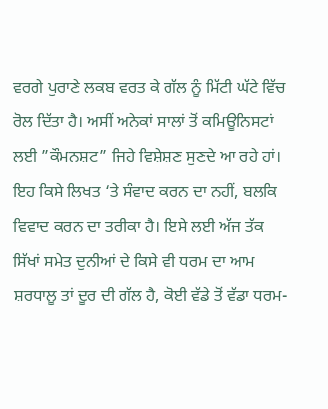ਵਰਗੇ ਪੁਰਾਣੇ ਲਕਬ ਵਰਤ ਕੇ ਗੱਲ ਨੂੰ ਮਿੱਟੀ ਘੱਟੇ ਵਿੱਚ ਰੋਲ ਦਿੱਤਾ ਹੈ। ਅਸੀਂ ਅਨੇਕਾਂ ਸਾਲਾਂ ਤੋਂ ਕਮਿਊਨਿਸਟਾਂ ਲਈ ”ਕੌਮਨਸ਼ਟ” ਜਿਹੇ ਵਿਸ਼ੇਸ਼ਣ ਸੁਣਦੇ ਆ ਰਹੇ ਹਾਂ। ਇਹ ਕਿਸੇ ਲਿਖਤ ‘ਤੇ ਸੰਵਾਦ ਕਰਨ ਦਾ ਨਹੀਂ, ਬਲਕਿ ਵਿਵਾਦ ਕਰਨ ਦਾ ਤਰੀਕਾ ਹੈ। ਇਸੇ ਲਈ ਅੱਜ ਤੱਕ ਸਿੱਖਾਂ ਸਮੇਤ ਦੁਨੀਆਂ ਦੇ ਕਿਸੇ ਵੀ ਧਰਮ ਦਾ ਆਮ ਸ਼ਰਧਾਲੂ ਤਾਂ ਦੂਰ ਦੀ ਗੱਲ ਹੈ, ਕੋਈ ਵੱਡੇ ਤੋਂ ਵੱਡਾ ਧਰਮ-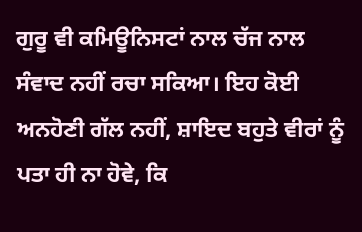ਗੁਰੂ ਵੀ ਕਮਿਊਨਿਸਟਾਂ ਨਾਲ ਚੱਜ ਨਾਲ ਸੰਵਾਦ ਨਹੀਂ ਰਚਾ ਸਕਿਆ। ਇਹ ਕੋਈ ਅਨਹੋਣੀ ਗੱਲ ਨਹੀਂ, ਸ਼ਾਇਦ ਬਹੁਤੇ ਵੀਰਾਂ ਨੂੰ ਪਤਾ ਹੀ ਨਾ ਹੋਵੇ, ਕਿ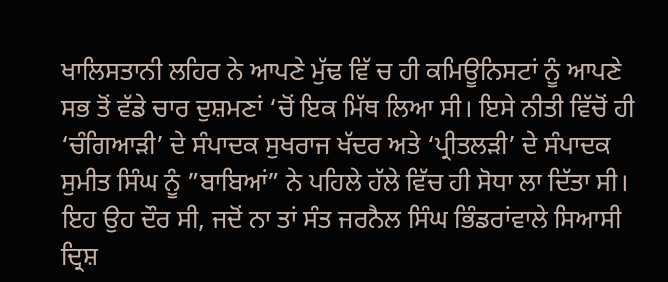ਖਾਲਿਸਤਾਨੀ ਲਹਿਰ ਨੇ ਆਪਣੇ ਮੁੱਢ ਵਿੱ ਚ ਹੀ ਕਮਿਊਨਿਸਟਾਂ ਨੂੰ ਆਪਣੇ ਸਭ ਤੋਂ ਵੱਡੇ ਚਾਰ ਦੁਸ਼ਮਣਾਂ ‘ਚੋਂ ਇਕ ਮਿੱਥ ਲਿਆ ਸੀ। ਇਸੇ ਨੀਤੀ ਵਿੱਚੋਂ ਹੀ ‘ਚੰਗਿਆੜੀ’ ਦੇ ਸੰਪਾਦਕ ਸੁਖਰਾਜ ਖੱਦਰ ਅਤੇ ‘ਪ੍ਰੀਤਲੜੀ’ ਦੇ ਸੰਪਾਦਕ ਸੁਮੀਤ ਸਿੰਘ ਨੂੰ ”ਬਾਬਿਆਂ” ਨੇ ਪਹਿਲੇ ਹੱਲੇ ਵਿੱਚ ਹੀ ਸੋਧਾ ਲਾ ਦਿੱਤਾ ਸੀ। ਇਹ ਉਹ ਦੌਰ ਸੀ, ਜਦੋਂ ਨਾ ਤਾਂ ਸੰਤ ਜਰਨੈਲ ਸਿੰਘ ਭਿੰਡਰਾਂਵਾਲੇ ਸਿਆਸੀ ਦ੍ਰਿਸ਼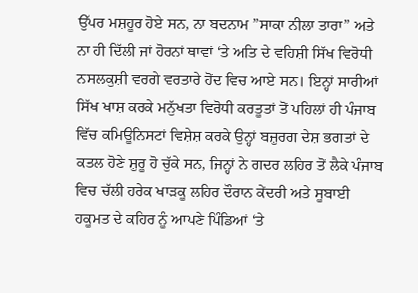ਉੱਪਰ ਮਸ਼ਹੂਰ ਹੋਏ ਸਨ, ਨਾ ਬਦਨਾਮ ”ਸਾਕਾ ਨੀਲਾ ਤਾਰਾ” ਅਤੇ ਨਾ ਹੀ ਦਿੱਲੀ ਜਾਂ ਹੋਰਨਾਂ ਥਾਵਾਂ ‘ਤੇ ਅਤਿ ਦੇ ਵਹਿਸ਼ੀ ਸਿੱਖ ਵਿਰੋਧੀ ਨਸਲਕੁਸ਼ੀ ਵਰਗੇ ਵਰਤਾਰੇ ਹੋਂਦ ਵਿਚ ਆਏ ਸਨ। ਇਨ੍ਹਾਂ ਸਾਰੀਆਂ ਸਿੱਖ ਖਾਸ਼ ਕਰਕੇ ਮਨੁੱਖਤਾ ਵਿਰੋਧੀ ਕਰਤੂਤਾਂ ਤੋਂ ਪਹਿਲਾਂ ਹੀ ਪੰਜਾਬ ਵਿੱਚ ਕਮਿਊਨਿਸਟਾਂ ਵਿਸ਼ੇਸ਼ ਕਰਕੇ ਉਨ੍ਹਾਂ ਬਜ਼ੁਰਗ ਦੇਸ਼ ਭਗਤਾਂ ਦੇ ਕਤਲ ਹੋਣੇ ਸ਼ੁਰੂ ਹੋ ਚੁੱਕੇ ਸਨ, ਜਿਨ੍ਹਾਂ ਨੇ ਗਦਰ ਲਹਿਰ ਤੋਂ ਲੈਕੇ ਪੰਜਾਬ ਵਿਚ ਚੱਲੀ ਹਰੇਕ ਖਾੜਕੂ ਲਹਿਰ ਦੌਰਾਨ ਕੇਂਦਰੀ ਅਤੇ ਸੂਬਾਈ ਹਕੂਮਤ ਦੇ ਕਹਿਰ ਨੂੰ ਆਪਣੇ ਪਿੰਡਿਆਂ ‘ਤੇ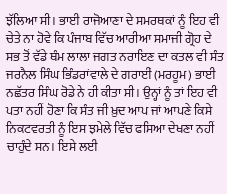ਝੱਲਿਆ ਸੀ। ਭਾਈ ਰਾਜੋਆਣਾ ਦੇ ਸਮਰਥਕਾਂ ਨੂੰ ਇਹ ਵੀ ਚੇਤੇ ਨਾ ਹੋਵੇ ਕਿ ਪੰਜਾਬ ਵਿੱਚ ਆਰੀਆ ਸਮਾਜੀ ਗ੍ਰੋਹ ਦੇ ਸਭ ਤੋਂ ਵੱਡੇ ਥੰਮ ਲਾਲਾ ਜਗਤ ਨਰਾਇਣ ਦਾ ਕਤਲ ਵੀ ਸੰਤ ਜਰਨੈਲ ਸਿੰਘ ਭਿੰਡਰਾਂਵਾਲੇ ਦੇ ਗਰਾਈਂ (ਮਰਹੂਮ) ਭਾਈ ਨਛੱਤਰ ਸਿੰਘ ਰੋਡੇ ਨੇ ਹੀ ਕੀਤਾ ਸੀ। ਉਨ੍ਹਾਂ ਨੂੰ ਤਾਂ ਇਹ ਵੀ ਪਤਾ ਨਹੀਂ ਹੋਣਾ ਕਿ ਸੰਤ ਜੀ ਖ਼ੁਦ ਆਪ ਜਾਂ ਆਪਣੇ ਕਿਸੇ ਨਿਕਟਵਰਤੀ ਨੂੰ ਇਸ ਝਮੇਲੇ ਵਿੱਚ ਫਸਿਆ ਦੇਖਣਾ ਨਹੀਂ ਚਾਹੁੰਦੇ ਸਨ। ਇਸੇ ਲਈ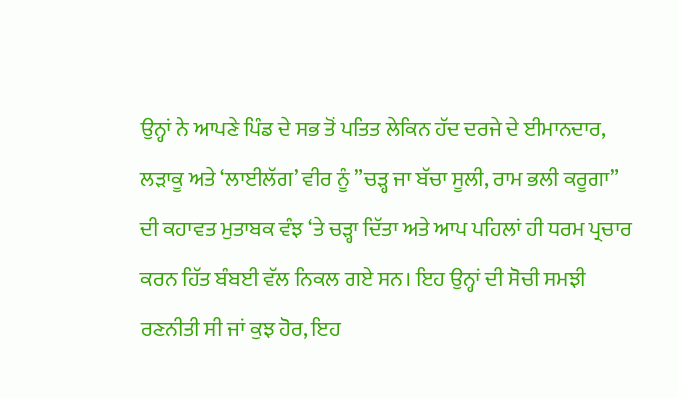ਉਨ੍ਹਾਂ ਨੇ ਆਪਣੇ ਪਿੰਡ ਦੇ ਸਭ ਤੋਂ ਪਤਿਤ ਲੇਕਿਨ ਹੱਦ ਦਰਜੇ ਦੇ ਈਮਾਨਦਾਰ, ਲੜਾਕੂ ਅਤੇ ‘ਲਾਈਲੱਗ’ ਵੀਰ ਨੂੰ ”ਚੜ੍ਹ ਜਾ ਬੱਚਾ ਸੂਲੀ, ਰਾਮ ਭਲੀ ਕਰੂਗਾ” ਦੀ ਕਹਾਵਤ ਮੁਤਾਬਕ ਵੰਝ ‘ਤੇ ਚੜ੍ਹਾ ਦਿੱਤਾ ਅਤੇ ਆਪ ਪਹਿਲਾਂ ਹੀ ਧਰਮ ਪ੍ਰਚਾਰ ਕਰਨ ਹਿੱਤ ਬੰਬਈ ਵੱਲ ਨਿਕਲ ਗਏ ਸਨ। ਇਹ ਉਨ੍ਹਾਂ ਦੀ ਸੋਚੀ ਸਮਝੀ ਰਣਨੀਤੀ ਸੀ ਜਾਂ ਕੁਝ ਹੋਰ, ਇਹ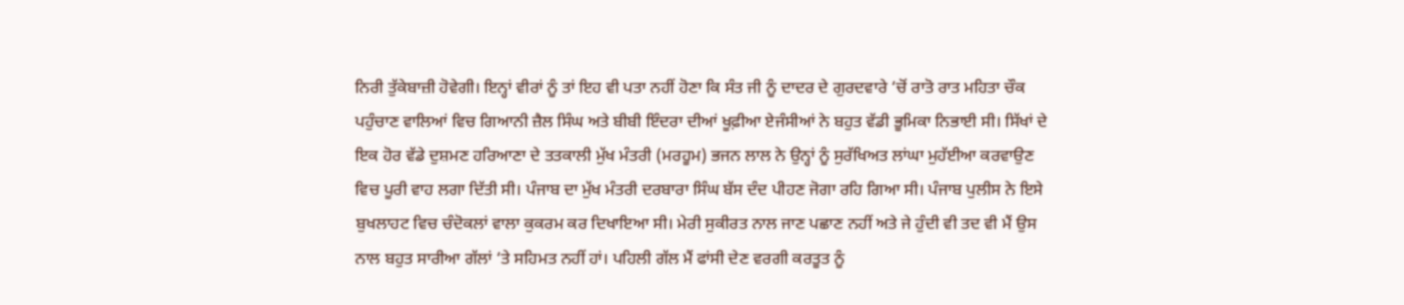ਨਿਰੀ ਤੁੱਕੇਬਾਜ਼ੀ ਹੋਵੇਗੀ। ਇਨ੍ਹਾਂ ਵੀਰਾਂ ਨੂੰ ਤਾਂ ਇਹ ਵੀ ਪਤਾ ਨਹੀਂ ਹੋਣਾ ਕਿ ਸੰਤ ਜੀ ਨੂੰ ਦਾਦਰ ਦੇ ਗੁਰਦਵਾਰੇ ‘ਚੋਂ ਰਾਤੋ ਰਾਤ ਮਹਿਤਾ ਚੌਕ ਪਹੁੰਚਾਣ ਵਾਲਿਆਂ ਵਿਚ ਗਿਆਨੀ ਜ਼ੈਲ ਸਿੰਘ ਅਤੇ ਬੀਬੀ ਇੰਦਰਾ ਦੀਆਂ ਖੂਫ਼ੀਆ ਏਜੰਸੀਆਂ ਨੇ ਬਹੁਤ ਵੱਡੀ ਭੂਮਿਕਾ ਨਿਭਾਈ ਸੀ। ਸਿੱਖਾਂ ਦੇ ਇਕ ਹੋਰ ਵੱਡੇ ਦੁਸ਼ਮਣ ਹਰਿਆਣਾ ਦੇ ਤਤਕਾਲੀ ਮੁੱਖ ਮੰਤਰੀ (ਮਰਹੂਮ) ਭਜਨ ਲਾਲ ਨੇ ਉਨ੍ਹਾਂ ਨੂੰ ਸੁਰੱਖਿਅਤ ਲਾਂਘਾ ਮੁਹੱਈਆ ਕਰਵਾਉਣ ਵਿਚ ਪੂਰੀ ਵਾਹ ਲਗਾ ਦਿੱਤੀ ਸੀ। ਪੰਜਾਬ ਦਾ ਮੁੱਖ ਮੰਤਰੀ ਦਰਬਾਰਾ ਸਿੰਘ ਬੱਸ ਦੰਦ ਪੀਹਣ ਜੋਗਾ ਰਹਿ ਗਿਆ ਸੀ। ਪੰਜਾਬ ਪੁਲੀਸ ਨੇ ਇਸੇ ਬੁਖਲਾਹਟ ਵਿਚ ਚੰਦੋਕਲਾਂ ਵਾਲਾ ਕੁਕਰਮ ਕਰ ਦਿਖਾਇਆ ਸੀ। ਮੇਰੀ ਸੁਕੀਰਤ ਨਾਲ ਜਾਣ ਪਛਾਣ ਨਹੀਂ ਅਤੇ ਜੇ ਹੁੰਦੀ ਵੀ ਤਦ ਵੀ ਮੈਂ ਉਸ ਨਾਲ ਬਹੁਤ ਸਾਰੀਆ ਗੱਲਾਂ ‘ਤੇ ਸਹਿਮਤ ਨਹੀਂ ਹਾਂ। ਪਹਿਲੀ ਗੱਲ ਮੈਂ ਫਾਂਸੀ ਦੇਣ ਵਰਗੀ ਕਰਤੂਤ ਨੂੰ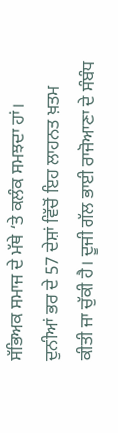ਸੱਭਿਅਕ ਸਮਾਜ ਦੇ ਮੱਥੇ ‘ਤੇ ਕਲੰਕ ਸਮਝਦਾ ਹਾਂ। ਦੁਨੀਆਂ ਭਰ ਦੇ 57 ਦੇਸ਼ਾਂ ਵਿੱਚੋਂ ਇਹ ਲਾਹਨਤ ਖ਼ਤਮ ਕੀਤੀ ਜਾ ਚੁੱਕੀ ਹੈ। ਦੂਜੀ ਗੱਲ ਭਾਈ ਰਾਜੋਆਣਾ ਦੇ ਸੰਬੰਧ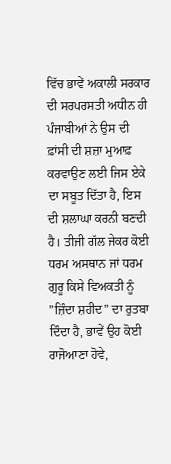ਵਿੱਚ ਭਾਵੇਂ ਅਕਾਲੀ ਸਰਕਾਰ ਦੀ ਸਰਪਰਸਤੀ ਅਧੀਨ ਹੀ ਪੰਜਾਬੀਆਂ ਨੇ ਉਸ ਦੀ ਫ਼ਾਂਸੀ ਦੀ ਸ਼ਜ਼ਾ ਮੁਆਫ਼ ਕਰਵਾਉਣ ਲਈ ਜਿਸ ਏਕੇ ਦਾ ਸਬੂਤ ਦਿੱਤਾ ਹੈ, ਇਸ ਦੀ ਸ਼ਲਾਘਾ ਕਰਨੀ ਬਣਦੀ ਹੈ। ਤੀਜੀ ਗੱਲ ਜੇਕਰ ਕੋਈ ਧਰਮ ਅਸਥਾਨ ਜਾਂ ਧਰਮ ਗੁਰੂ ਕਿਸੇ ਵਿਅਕਤੀ ਨੂੰ ”ਜ਼ਿੰਦਾ ਸ਼ਹੀਦ” ਦਾ ਰੁਤਬਾ ਦਿੰਦਾ ਹੈ, ਭਾਵੇਂ ਉਹ ਕੋਈ ਰਾਜੋਆਣਾ ਹੋਵੇ,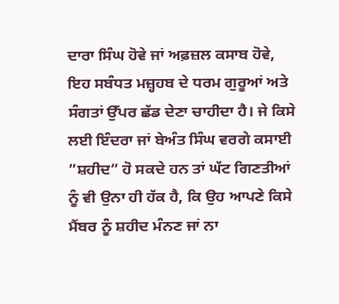ਦਾਰਾ ਸਿੰਘ ਹੋਵੇ ਜਾਂ ਅਫ਼ਜ਼ਲ ਕਸਾਬ ਹੋਵੇ, ਇਹ ਸਬੰਧਤ ਮਜ਼੍ਹਹਬ ਦੇ ਧਰਮ ਗੁਰੂਆਂ ਅਤੇ ਸੰਗਤਾਂ ਉੱਪਰ ਛੱਡ ਦੇਣਾ ਚਾਹੀਦਾ ਹੈ। ਜੇ ਕਿਸੇ ਲਈ ਇੰਦਰਾ ਜਾਂ ਬੇਅੰਤ ਸਿੰਘ ਵਰਗੇ ਕਸਾਈ ”ਸ਼ਹੀਦ” ਹੋ ਸਕਦੇ ਹਨ ਤਾਂ ਘੱਟ ਗਿਣਤੀਆਂ ਨੂੰ ਵੀ ਉਨਾ ਹੀ ਹੱਕ ਹੈ, ਕਿ ਉਹ ਆਪਣੇ ਕਿਸੇ ਮੈਂਬਰ ਨੂੰ ਸ਼ਹੀਦ ਮੰਨਣ ਜਾਂ ਨਾ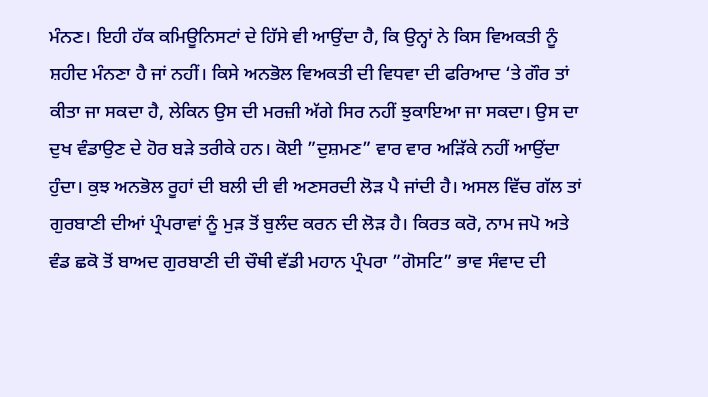ਮੰਨਣ। ਇਹੀ ਹੱਕ ਕਮਿਊਨਿਸਟਾਂ ਦੇ ਹਿੱਸੇ ਵੀ ਆਉਂਦਾ ਹੈ, ਕਿ ਉਨ੍ਹਾਂ ਨੇ ਕਿਸ ਵਿਅਕਤੀ ਨੂੰ ਸ਼ਹੀਦ ਮੰਨਣਾ ਹੈ ਜਾਂ ਨਹੀਂ। ਕਿਸੇ ਅਨਭੋਲ ਵਿਅਕਤੀ ਦੀ ਵਿਧਵਾ ਦੀ ਫਰਿਆਦ ‘ਤੇ ਗੌਰ ਤਾਂ ਕੀਤਾ ਜਾ ਸਕਦਾ ਹੈ, ਲੇਕਿਨ ਉਸ ਦੀ ਮਰਜ਼ੀ ਅੱਗੇ ਸਿਰ ਨਹੀਂ ਝੁਕਾਇਆ ਜਾ ਸਕਦਾ। ਉਸ ਦਾ ਦੁਖ ਵੰਡਾਉਣ ਦੇ ਹੋਰ ਬੜੇ ਤਰੀਕੇ ਹਨ। ਕੋਈ ”ਦੁਸ਼ਮਣ” ਵਾਰ ਵਾਰ ਅੜਿੱਕੇ ਨਹੀਂ ਆਉਂਦਾ ਹੁੰਦਾ। ਕੁਝ ਅਨਭੋਲ ਰੂਹਾਂ ਦੀ ਬਲੀ ਦੀ ਵੀ ਅਣਸਰਦੀ ਲੋੜ ਪੈ ਜਾਂਦੀ ਹੈ। ਅਸਲ ਵਿੱਚ ਗੱਲ ਤਾਂ ਗੁਰਬਾਣੀ ਦੀਆਂ ਪ੍ਰੰਪਰਾਵਾਂ ਨੂੰ ਮੁੜ ਤੋਂ ਬੁਲੰਦ ਕਰਨ ਦੀ ਲੋੜ ਹੈ। ਕਿਰਤ ਕਰੋ, ਨਾਮ ਜਪੋ ਅਤੇ ਵੰਡ ਛਕੋ ਤੋਂ ਬਾਅਦ ਗੁਰਬਾਣੀ ਦੀ ਚੌਥੀ ਵੱਡੀ ਮਹਾਨ ਪ੍ਰੰਪਰਾ ”ਗੋਸਟਿ” ਭਾਵ ਸੰਵਾਦ ਦੀ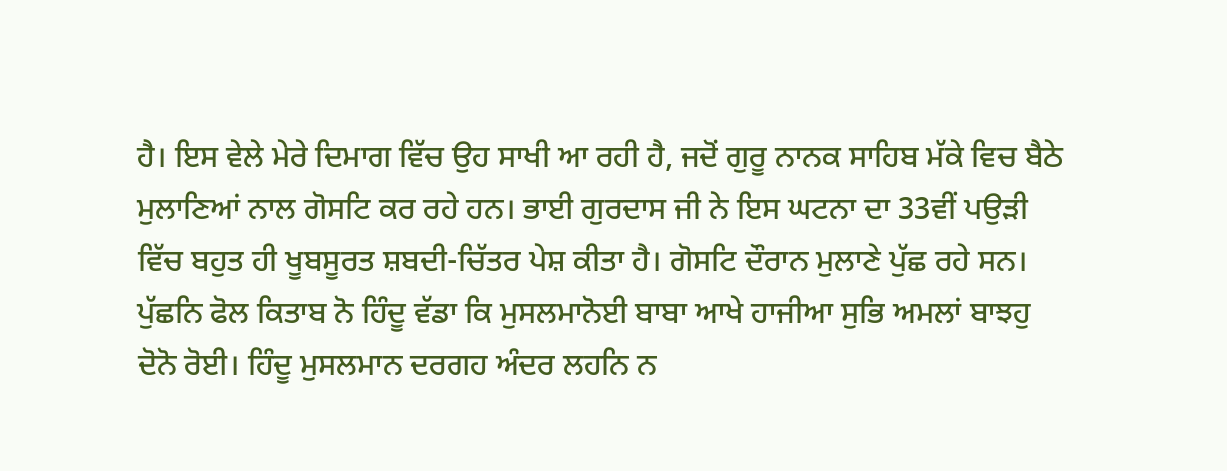ਹੈ। ਇਸ ਵੇਲੇ ਮੇਰੇ ਦਿਮਾਗ ਵਿੱਚ ਉਹ ਸਾਖੀ ਆ ਰਹੀ ਹੈ, ਜਦੋਂ ਗੁਰੂ ਨਾਨਕ ਸਾਹਿਬ ਮੱਕੇ ਵਿਚ ਬੈਠੇ ਮੁਲਾਣਿਆਂ ਨਾਲ ਗੋਸਟਿ ਕਰ ਰਹੇ ਹਨ। ਭਾਈ ਗੁਰਦਾਸ ਜੀ ਨੇ ਇਸ ਘਟਨਾ ਦਾ 33ਵੀਂ ਪਉੜੀ ਵਿੱਚ ਬਹੁਤ ਹੀ ਖੂਬਸੂਰਤ ਸ਼ਬਦੀ-ਚਿੱਤਰ ਪੇਸ਼ ਕੀਤਾ ਹੈ। ਗੋਸਟਿ ਦੌਰਾਨ ਮੁਲਾਣੇ ਪੁੱਛ ਰਹੇ ਸਨ। ਪੁੱਛਨਿ ਫੋਲ ਕਿਤਾਬ ਨੋ ਹਿੰਦੂ ਵੱਡਾ ਕਿ ਮੁਸਲਮਾਨੋਈ ਬਾਬਾ ਆਖੇ ਹਾਜੀਆ ਸੁਭਿ ਅਮਲਾਂ ਬਾਝਹੁ ਦੋਨੋ ਰੋਈ। ਹਿੰਦੂ ਮੁਸਲਮਾਨ ਦਰਗਹ ਅੰਦਰ ਲਹਨਿ ਨ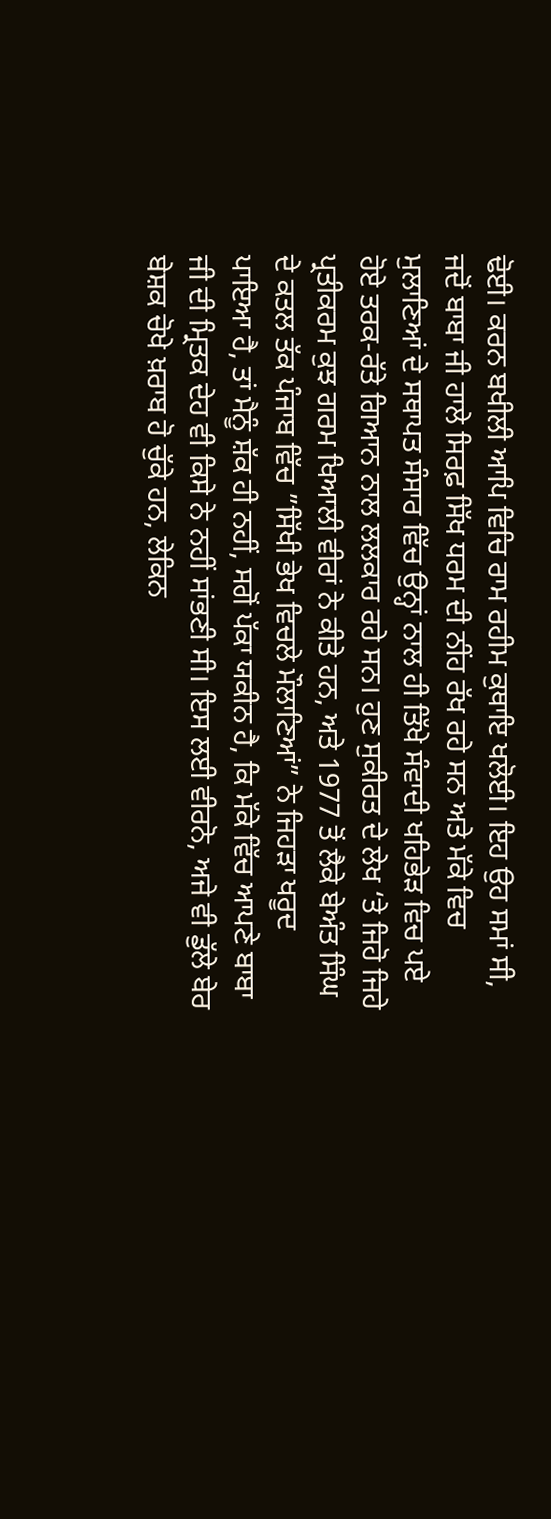ਢੋਈ। ਕਰਨ ਬਖੀਲੀ ਆਪਿ ਵਿਚਿ ਰਾਮ ਰਹੀਮ ਕੁਥਾਇ ਖਲੋਈ। ਇਹ ਉਹ ਸਮਾਂ ਸੀ, ਜਦੋਂ ਬਾਬਾ ਜੀ ਹਾਲੇ ਸਿਰਫ਼ ਸਿੱਖ ਧਰਮ ਦੀ ਨੀਂਹ ਰੱਖ ਰਹੇ ਸਨ ਅਤੇ ਮੱਕੇ ਵਿਚ ਮੁਲਾਣਿਆਂ ਦੇ ਸਥਾਪਤ ਸੰਸਾਰ ਵਿੱਚ ਉਨ੍ਹਾਂ ਨਾਲ ਹੀ ਤਿੱਖੇ ਸੰਵਾਦੀ ਖਹਿਭੇੜ ਵਿਚ ਪਏ ਹੋਏ ਤਰਕ-ਰੱਤੇ ਗਿਆਨ ਨਾਲ ਲਲਕਾਰ ਰਹੇ ਸਨ। ਹੁਣ ਸੁਕੀਰਤ ਦੇ ਲੇਖ ‘ਤੇ ਜਿਹੋ ਜਿਹੇ ਪ੍ਰਤੀਕਰਮ ਕੁਝ ਗਰਮ ਖਿਆਲੀ ਵੀਰਾਂ ਨੇ ਕੀਤੇ ਹਨ, ਅਤੇ 1977 ਤੋਂ ਲੈਕੇ ਬੇਅੰਤ ਸਿੰਘ ਦੇ ਕਤਲ ਤੱਕ ਪੰਜਾਬ ਵਿੱਚ ”ਸਿੱਖੀ ਭੇਖ ਵਿਚਲੇ ਮੌਲਾਣਿਆਂ” ਨੇ ਜਿਹੜਾ ਖਰੂਦ ਪਾਇਆ ਹੈ, ਤਾਂ ਮੈਨੂੰ ਸ਼ੱਕ ਹੀ ਨਹੀਂ, ਸਗੋਂ ਪੱਕਾ ਯਕੀਨ ਹੈ, ਕਿ ਮੱਕੇ ਵਿੱਚ ਆਪਣੇ ਬਾਬਾ ਜੀ ਦੀ ਮ੍ਰਿਤਕ ਦੇਹ ਵੀ ਕਿਸੇ ਨੇ ਨਹੀਂ ਸਾਂਭਣੀ ਸੀ। ਇਸ ਲਈ ਵੀਰਨੋ, ਅਜੇ ਵੀ ਡੁੱਲੇ ਬੇਰ ਬੇਸ਼ਕ ਚੋਖੇ ਖ਼ਰਾਬ ਹੋ ਚੁੱਕੇ ਹਨ, ਲੇਕਿਨ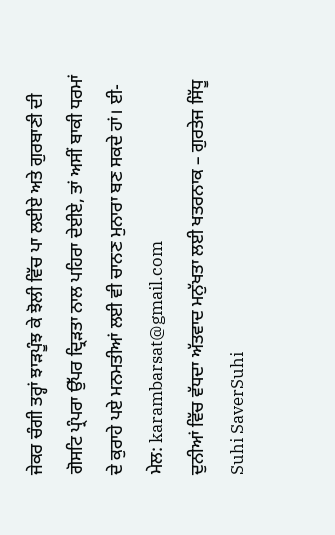ਜੇਕਰ ਚੰਗੀ ਤਰ੍ਹਾਂ ਝਾੜਪੂੰਝ ਕੇ ਝੋਲੀ ਵਿੱਚ ਪਾ ਲਈਏ ਅਤੇ ਗੁਰਬਾਣੀ ਦੀ ਗੋਸਟਿ ਪ੍ਰੰਪਰਾ ਉੱਪਰ ਦ੍ਰਿੜਤਾ ਨਾਲ ਪਹਿਰਾ ਦੇਈਏ, ਤਾਂ ਅਸੀਂ ਬਾਕੀ ਧਰਮਾਂ ਦੇ ਕੁਰਾਹੇ ਪਏ ਮਨਮਤੀਆਂ ਲਈ ਵੀ ਚਾਨਣ ਮੁਨਾਰਾ ਬਣ ਸਕਦੇ ਹਾਂ। ਈ-ਮੇਲ: karambarsat@gmail.com
ਦੁਨੀਆਂ ਵਿੱਚ ਵੱਧਦਾ ਅੱਤਵਾਦ ਮਨੁੱਖਤਾ ਲਈ ਖਤਰਨਾਕ – ਗੁਰਤੇਜ ਸਿੱਧੂ
Suhi SaverSuhi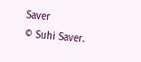Saver
© Suhi Saver.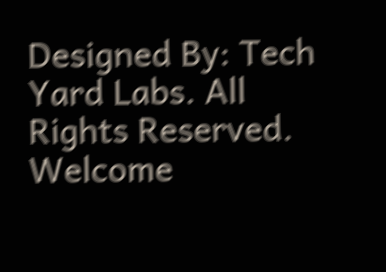Designed By: Tech Yard Labs. All Rights Reserved.
Welcome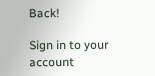Back!

Sign in to your account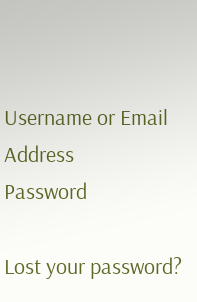Username or Email Address
Password

Lost your password?